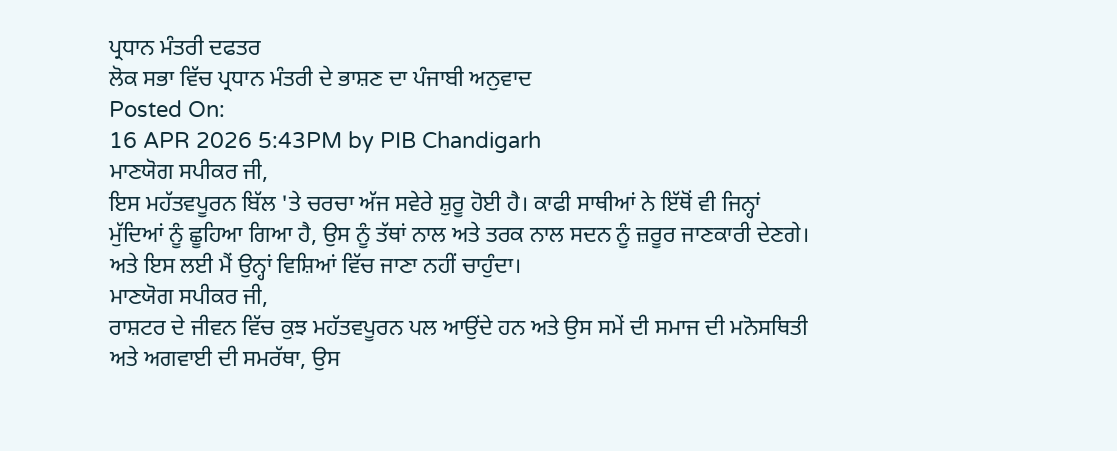ਪ੍ਰਧਾਨ ਮੰਤਰੀ ਦਫਤਰ
ਲੋਕ ਸਭਾ ਵਿੱਚ ਪ੍ਰਧਾਨ ਮੰਤਰੀ ਦੇ ਭਾਸ਼ਣ ਦਾ ਪੰਜਾਬੀ ਅਨੁਵਾਦ
Posted On:
16 APR 2026 5:43PM by PIB Chandigarh
ਮਾਣਯੋਗ ਸਪੀਕਰ ਜੀ,
ਇਸ ਮਹੱਤਵਪੂਰਨ ਬਿੱਲ 'ਤੇ ਚਰਚਾ ਅੱਜ ਸਵੇਰੇ ਸ਼ੁਰੂ ਹੋਈ ਹੈ। ਕਾਫੀ ਸਾਥੀਆਂ ਨੇ ਇੱਥੋਂ ਵੀ ਜਿਨ੍ਹਾਂ ਮੁੱਦਿਆਂ ਨੂੰ ਛੂਹਿਆ ਗਿਆ ਹੈ, ਉਸ ਨੂੰ ਤੱਥਾਂ ਨਾਲ ਅਤੇ ਤਰਕ ਨਾਲ ਸਦਨ ਨੂੰ ਜ਼ਰੂਰ ਜਾਣਕਾਰੀ ਦੇਣਗੇ। ਅਤੇ ਇਸ ਲਈ ਮੈਂ ਉਨ੍ਹਾਂ ਵਿਸ਼ਿਆਂ ਵਿੱਚ ਜਾਣਾ ਨਹੀਂ ਚਾਹੁੰਦਾ।
ਮਾਣਯੋਗ ਸਪੀਕਰ ਜੀ,
ਰਾਸ਼ਟਰ ਦੇ ਜੀਵਨ ਵਿੱਚ ਕੁਝ ਮਹੱਤਵਪੂਰਨ ਪਲ ਆਉਂਦੇ ਹਨ ਅਤੇ ਉਸ ਸਮੇਂ ਦੀ ਸਮਾਜ ਦੀ ਮਨੋਸਥਿਤੀ ਅਤੇ ਅਗਵਾਈ ਦੀ ਸਮਰੱਥਾ, ਉਸ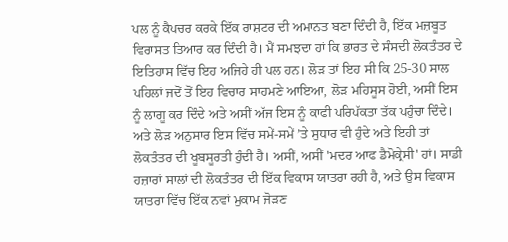ਪਲ ਨੂੰ ਕੈਪਚਰ ਕਰਕੇ ਇੱਕ ਰਾਸ਼ਟਰ ਦੀ ਅਮਾਨਤ ਬਣਾ ਦਿੰਦੀ ਹੈ, ਇੱਕ ਮਜ਼ਬੂਤ ਵਿਰਾਸਤ ਤਿਆਰ ਕਰ ਦਿੰਦੀ ਹੈ। ਮੈਂ ਸਮਝਦਾ ਹਾਂ ਕਿ ਭਾਰਤ ਦੇ ਸੰਸਦੀ ਲੋਕਤੰਤਰ ਦੇ ਇਤਿਹਾਸ ਵਿੱਚ ਇਹ ਅਜਿਹੇ ਹੀ ਪਲ ਹਨ। ਲੋੜ ਤਾਂ ਇਹ ਸੀ ਕਿ 25-30 ਸਾਲ ਪਹਿਲਾਂ ਜਦੋਂ ਤੋਂ ਇਹ ਵਿਚਾਰ ਸਾਹਮਣੇ ਆਇਆ, ਲੋੜ ਮਹਿਸੂਸ ਹੋਈ, ਅਸੀਂ ਇਸ ਨੂੰ ਲਾਗੂ ਕਰ ਦਿੰਦੇ ਅਤੇ ਅਸੀਂ ਅੱਜ ਇਸ ਨੂੰ ਕਾਫੀ ਪਰਿਪੱਕਤਾ ਤੱਕ ਪਹੁੰਚਾ ਦਿੰਦੇ। ਅਤੇ ਲੋੜ ਅਨੁਸਾਰ ਇਸ ਵਿੱਚ ਸਮੇਂ-ਸਮੇਂ ’ਤੇ ਸੁਧਾਰ ਵੀ ਹੁੰਦੇ ਅਤੇ ਇਹੀ ਤਾਂ ਲੋਕਤੰਤਰ ਦੀ ਖੂਬਸੂਰਤੀ ਹੁੰਦੀ ਹੈ। ਅਸੀਂ, ਅਸੀਂ 'ਮਦਰ ਆਫ ਡੈਮੋਕ੍ਰੇਸੀ' ਹਾਂ। ਸਾਡੀ ਹਜ਼ਾਰਾਂ ਸਾਲਾਂ ਦੀ ਲੋਕਤੰਤਰ ਦੀ ਇੱਕ ਵਿਕਾਸ ਯਾਤਰਾ ਰਹੀ ਹੈ, ਅਤੇ ਉਸ ਵਿਕਾਸ ਯਾਤਰਾ ਵਿੱਚ ਇੱਕ ਨਵਾਂ ਮੁਕਾਮ ਜੋੜਣ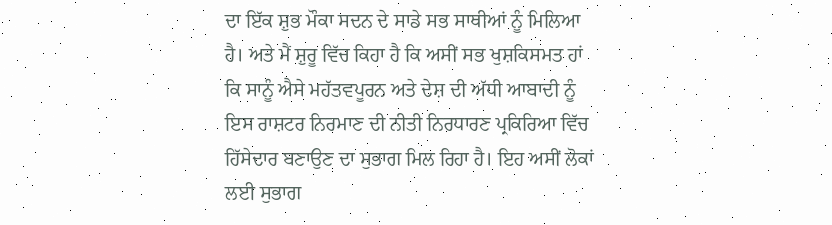ਦਾ ਇੱਕ ਸ਼ੁਭ ਮੌਕਾ ਸਦਨ ਦੇ ਸਾਡੇ ਸਭ ਸਾਥੀਆਂ ਨੂੰ ਮਿਲਿਆ ਹੈ। ਅਤੇ ਮੈਂ ਸ਼ੁਰੂ ਵਿੱਚ ਕਿਹਾ ਹੈ ਕਿ ਅਸੀਂ ਸਭ ਖੁਸ਼ਕਿਸਮਤ ਹਾਂ ਕਿ ਸਾਨੂੰ ਐਸੇ ਮਹੱਤਵਪੂਰਨ ਅਤੇ ਦੇਸ਼ ਦੀ ਅੱਧੀ ਆਬਾਦੀ ਨੂੰ ਇਸ ਰਾਸ਼ਟਰ ਨਿਰਮਾਣ ਦੀ ਨੀਤੀ ਨਿਰਧਾਰਣ ਪ੍ਰਕਿਰਿਆ ਵਿੱਚ ਹਿੱਸੇਦਾਰ ਬਣਾਉਣ ਦਾ ਸੁਭਾਗ ਮਿਲ ਰਿਹਾ ਹੈ। ਇਹ ਅਸੀਂ ਲੋਕਾਂ ਲਈ ਸੁਭਾਗ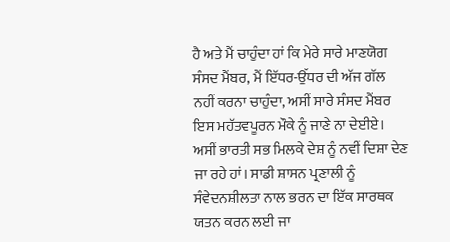ਹੈ ਅਤੇ ਮੈਂ ਚਾਹੁੰਦਾ ਹਾਂ ਕਿ ਮੇਰੇ ਸਾਰੇ ਮਾਣਯੋਗ ਸੰਸਦ ਮੈਂਬਰ, ਮੈਂ ਇੱਧਰ-ਉੱਧਰ ਦੀ ਅੱਜ ਗੱਲ ਨਹੀਂ ਕਰਨਾ ਚਾਹੁੰਦਾ, ਅਸੀਂ ਸਾਰੇ ਸੰਸਦ ਮੈਂਬਰ ਇਸ ਮਹੱਤਵਪੂਰਨ ਮੌਕੇ ਨੂੰ ਜਾਣੇ ਨਾ ਦੇਈਏ। ਅਸੀਂ ਭਾਰਤੀ ਸਭ ਮਿਲਕੇ ਦੇਸ਼ ਨੂੰ ਨਵੀਂ ਦਿਸ਼ਾ ਦੇਣ ਜਾ ਰਹੇ ਹਾਂ। ਸਾਡੀ ਸ਼ਾਸਨ ਪ੍ਰਣਾਲੀ ਨੂੰ ਸੰਵੇਦਨਸ਼ੀਲਤਾ ਨਾਲ ਭਰਨ ਦਾ ਇੱਕ ਸਾਰਥਕ ਯਤਨ ਕਰਨ ਲਈ ਜਾ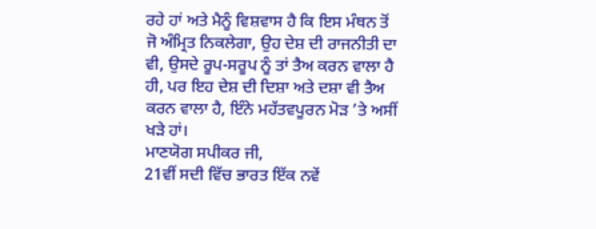ਰਹੇ ਹਾਂ ਅਤੇ ਮੈਨੂੰ ਵਿਸ਼ਵਾਸ ਹੈ ਕਿ ਇਸ ਮੰਥਨ ਤੋਂ ਜੋ ਅੰਮ੍ਰਿਤ ਨਿਕਲੇਗਾ, ਉਹ ਦੇਸ਼ ਦੀ ਰਾਜਨੀਤੀ ਦਾ ਵੀ, ਉਸਦੇ ਰੂਪ-ਸਰੂਪ ਨੂੰ ਤਾਂ ਤੈਅ ਕਰਨ ਵਾਲਾ ਹੈ ਹੀ, ਪਰ ਇਹ ਦੇਸ਼ ਦੀ ਦਿਸ਼ਾ ਅਤੇ ਦਸ਼ਾ ਵੀ ਤੈਅ ਕਰਨ ਵਾਲਾ ਹੈ, ਇੰਨੇ ਮਹੱਤਵਪੂਰਨ ਮੋੜ ’ਤੇ ਅਸੀਂ ਖੜੇ ਹਾਂ।
ਮਾਣਯੋਗ ਸਪੀਕਰ ਜੀ,
21ਵੀਂ ਸਦੀ ਵਿੱਚ ਭਾਰਤ ਇੱਕ ਨਵੇਂ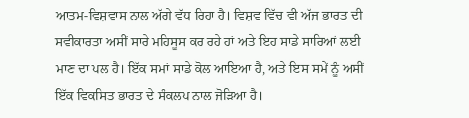ਆਤਮ-ਵਿਸ਼ਵਾਸ ਨਾਲ ਅੱਗੇ ਵੱਧ ਰਿਹਾ ਹੈ। ਵਿਸ਼ਵ ਵਿੱਚ ਵੀ ਅੱਜ ਭਾਰਤ ਦੀ ਸਵੀਕਾਰਤਾ ਅਸੀਂ ਸਾਰੇ ਮਹਿਸੂਸ ਕਰ ਰਹੇ ਹਾਂ ਅਤੇ ਇਹ ਸਾਡੇ ਸਾਰਿਆਂ ਲਈ ਮਾਣ ਦਾ ਪਲ ਹੈ। ਇੱਕ ਸਮਾਂ ਸਾਡੇ ਕੋਲ ਆਇਆ ਹੈ, ਅਤੇ ਇਸ ਸਮੇਂ ਨੂੰ ਅਸੀਂ ਇੱਕ ਵਿਕਸਿਤ ਭਾਰਤ ਦੇ ਸੰਕਲਪ ਨਾਲ ਜੋੜਿਆ ਹੈ।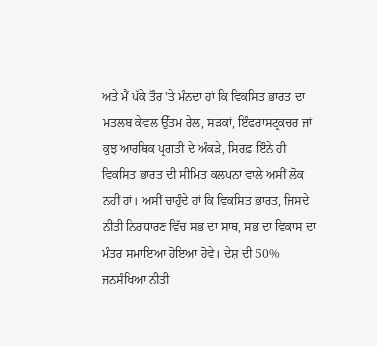ਅਤੇ ਮੈਂ ਪੱਕੇ ਤੌਰ 'ਤੇ ਮੰਨਦਾ ਹਾਂ ਕਿ ਵਿਕਸਿਤ ਭਾਰਤ ਦਾ ਮਤਲਬ ਕੇਵਲ ਉੱਤਮ ਰੇਲ, ਸੜਕਾਂ, ਇੰਫਰਾਸਟ੍ਰਕਚਰ ਜਾਂ ਕੁਝ ਆਰਥਿਕ ਪ੍ਰਗਤੀ ਦੇ ਅੰਕੜੇ, ਸਿਰਫ਼ ਇੰਨੇ ਹੀ ਵਿਕਸਿਤ ਭਾਰਤ ਦੀ ਸੀਮਿਤ ਕਲਪਨਾ ਵਾਲੇ ਅਸੀਂ ਲੋਕ ਨਹੀਂ ਹਾਂ। ਅਸੀਂ ਚਾਹੁੰਦੇ ਹਾਂ ਕਿ ਵਿਕਸਿਤ ਭਾਰਤ, ਜਿਸਦੇ ਨੀਤੀ ਨਿਰਧਾਰਣ ਵਿੱਚ ਸਭ ਦਾ ਸਾਥ, ਸਭ ਦਾ ਵਿਕਾਸ ਦਾ ਮੰਤਰ ਸਮਾਇਆ ਹੋਇਆ ਹੋਵੇ। ਦੇਸ਼ ਦੀ 50% ਜਨਸੰਖਿਆ ਨੀਤੀ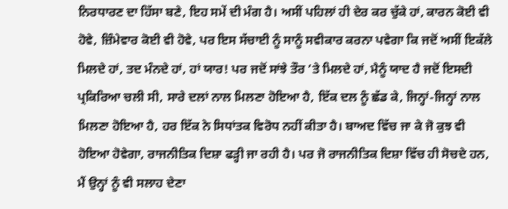ਨਿਰਧਾਰਣ ਦਾ ਹਿੱਸਾ ਬਣੇ, ਇਹ ਸਮੇਂ ਦੀ ਮੰਗ ਹੈ। ਅਸੀਂ ਪਹਿਲਾਂ ਹੀ ਦੇਰ ਕਰ ਚੁੱਕੇ ਹਾਂ, ਕਾਰਨ ਕੋਈ ਵੀ ਹੋਵੇ, ਜ਼ਿੰਮੇਵਾਰ ਕੋਈ ਵੀ ਹੋਵੇ, ਪਰ ਇਸ ਸੱਚਾਈ ਨੂੰ ਸਾਨੂੰ ਸਵੀਕਾਰ ਕਰਨਾ ਪਵੇਗਾ ਕਿ ਜਦੋਂ ਅਸੀਂ ਇਕੱਲੇ ਮਿਲਦੇ ਹਾਂ, ਤਦ ਮੰਨਦੇ ਹਾਂ, ਹਾਂ ਯਾਰ! ਪਰ ਜਦੋਂ ਸਾਂਝੇ ਤੌਰ ’ਤੇ ਮਿਲਦੇ ਹਾਂ, ਮੈਨੂੰ ਯਾਦ ਹੈ ਜਦੋਂ ਇਸਦੀ ਪ੍ਰਕਿਰਿਆ ਚਲੀ ਸੀ, ਸਾਰੇ ਦਲਾਂ ਨਾਲ ਮਿਲਣਾ ਹੋਇਆ ਹੈ, ਇੱਕ ਦਲ ਨੂੰ ਛੱਡ ਕੇ, ਜਿਨ੍ਹਾਂ-ਜਿਨ੍ਹਾਂ ਨਾਲ ਮਿਲਣਾ ਹੋਇਆ ਹੈ, ਹਰ ਇੱਕ ਨੇ ਸਿਧਾਂਤਕ ਵਿਰੋਧ ਨਹੀਂ ਕੀਤਾ ਹੈ। ਬਾਅਦ ਵਿੱਚ ਜਾ ਕੇ ਜੋ ਕੁਝ ਵੀ ਹੋਇਆ ਹੋਵੇਗਾ, ਰਾਜਨੀਤਿਕ ਦਿਸ਼ਾ ਫੜ੍ਹੀ ਜਾ ਰਹੀ ਹੈ। ਪਰ ਜੋ ਰਾਜਨੀਤਿਕ ਦਿਸ਼ਾ ਵਿੱਚ ਹੀ ਸੋਚਦੇ ਹਨ, ਮੈਂ ਉਨ੍ਹਾਂ ਨੂੰ ਵੀ ਸਲਾਹ ਦੇਣਾ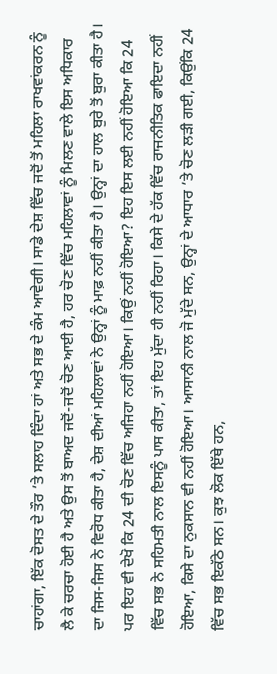ਚਾਹਾਂਗਾ, ਇੱਕ ਦੋਸਤ ਦੇ ਤੌਰ ’ਤੇ ਸਲਾਹ ਦਿੰਦਾ ਹਾਂ ਅਤੇ ਸਭ ਦੇ ਕੰਮ ਆਵੇਗੀ। ਸਾਡੇ ਦੇਸ਼ ਵਿੱਚ ਜਦੋਂ ਤੋਂ ਮਹਿਲਾ ਰਾਖਵਾਂਕਰਨ ਨੂੰ ਲੈ ਕੇ ਚਰਚਾ ਹੋਈ ਹੈ ਅਤੇ ਉਸ ਤੋਂ ਬਾਅਦ ਜਦੋਂ-ਜਦੋਂ ਚੋਣ ਆਈ ਹੈ, ਹਰ ਚੋਣ ਵਿੱਚ ਮਹਿਲਾਵਾਂ ਨੂੰ ਮਿਲਣ ਵਾਲੇ ਇਸ ਅਧਿਕਾਰ ਦਾ ਜਿਸ-ਜਿਸ ਨੇ ਵਿਰੋਧ ਕੀਤਾ ਹੈ, ਦੇਸ਼ ਦੀਆਂ ਮਹਿਲਾਵਾਂ ਨੇ ਉਨ੍ਹਾਂ ਨੂੰ ਮਾਫ਼ ਨਹੀਂ ਕੀਤਾ ਹੈ। ਉਨ੍ਹਾਂ ਦਾ ਹਾਲ ਬੁਰੇ ਤੋਂ ਬੁਰਾ ਕੀਤਾ ਹੈ। ਪਰ ਇਹ ਵੀ ਦੇਖੋ ਕਿ 24 ਦੀ ਚੋਣ ਵਿੱਚ ਅਜਿਹਾ ਨਹੀਂ ਹੋਇਆ। ਕਿਉਂ ਨਹੀਂ ਹੋਇਆ? ਇਹ ਇਸ ਲਈ ਨਹੀਂ ਹੋਇਆ ਕਿ 24 ਵਿੱਚ ਸਭ ਨੇ ਸਹਿਮਤੀ ਨਾਲ ਇਸਨੂੰ ਪਾਸ ਕੀਤਾ, ਤਾਂ ਇਹ ਮੁੱਦਾ ਹੀ ਨਹੀਂ ਰਿਹਾ। ਕਿਸੇ ਦੇ ਹੱਕ ਵਿੱਚ ਰਾਜਨੀਤਿਕ ਫਾਇਦਾ ਨਹੀਂ ਹੋਇਆ, ਕਿਸੇ ਦਾ ਨੁਕਸਾਨ ਵੀ ਨਹੀਂ ਹੋਇਆ। ਆਸਾਨੀ ਨਾਲ ਜੋ ਮੁੱਦੇ ਸਨ, ਉਨ੍ਹਾਂ ਦੇ ਆਧਾਰ ’ਤੇ ਚੋਣ ਲੜੀ ਗਈ, ਕਿਉਂਕਿ 24 ਵਿੱਚ ਸਭ ਇਕੱਠੇ ਸਨ। ਕੁਝ ਲੋਕ ਇੱਥੇ ਹਨ,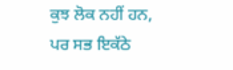ਕੁਝ ਲੋਕ ਨਹੀਂ ਹਨ, ਪਰ ਸਭ ਇਕੱਠੇ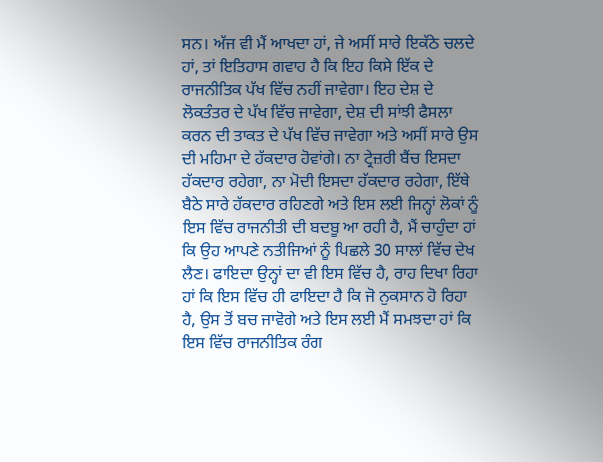ਸਨ। ਅੱਜ ਵੀ ਮੈਂ ਆਖਦਾ ਹਾਂ, ਜੇ ਅਸੀਂ ਸਾਰੇ ਇਕੱਠੇ ਚਲਦੇ ਹਾਂ, ਤਾਂ ਇਤਿਹਾਸ ਗਵਾਹ ਹੈ ਕਿ ਇਹ ਕਿਸੇ ਇੱਕ ਦੇ ਰਾਜਨੀਤਿਕ ਪੱਖ ਵਿੱਚ ਨਹੀਂ ਜਾਵੇਗਾ। ਇਹ ਦੇਸ਼ ਦੇ ਲੋਕਤੰਤਰ ਦੇ ਪੱਖ ਵਿੱਚ ਜਾਵੇਗਾ, ਦੇਸ਼ ਦੀ ਸਾਂਝੀ ਫੈਸਲਾ ਕਰਨ ਦੀ ਤਾਕਤ ਦੇ ਪੱਖ ਵਿੱਚ ਜਾਵੇਗਾ ਅਤੇ ਅਸੀਂ ਸਾਰੇ ਉਸ ਦੀ ਮਹਿਮਾ ਦੇ ਹੱਕਦਾਰ ਹੋਵਾਂਗੇ। ਨਾ ਟ੍ਰੇਜ਼ਰੀ ਬੈਂਚ ਇਸਦਾ ਹੱਕਦਾਰ ਰਹੇਗਾ, ਨਾ ਮੋਦੀ ਇਸਦਾ ਹੱਕਦਾਰ ਰਹੇਗਾ, ਇੱਥੇ ਬੈਠੇ ਸਾਰੇ ਹੱਕਦਾਰ ਰਹਿਣਗੇ ਅਤੇ ਇਸ ਲਈ ਜਿਨ੍ਹਾਂ ਲੋਕਾਂ ਨੂੰ ਇਸ ਵਿੱਚ ਰਾਜਨੀਤੀ ਦੀ ਬਦਬੂ ਆ ਰਹੀ ਹੈ, ਮੈਂ ਚਾਹੁੰਦਾ ਹਾਂ ਕਿ ਉਹ ਆਪਣੇ ਨਤੀਜਿਆਂ ਨੂੰ ਪਿਛਲੇ 30 ਸਾਲਾਂ ਵਿੱਚ ਦੇਖ ਲੈਣ। ਫਾਇਦਾ ਉਨ੍ਹਾਂ ਦਾ ਵੀ ਇਸ ਵਿੱਚ ਹੈ, ਰਾਹ ਦਿਖਾ ਰਿਹਾ ਹਾਂ ਕਿ ਇਸ ਵਿੱਚ ਹੀ ਫਾਇਦਾ ਹੈ ਕਿ ਜੋ ਨੁਕਸਾਨ ਹੋ ਰਿਹਾ ਹੈ, ਉਸ ਤੋਂ ਬਚ ਜਾਵੋਗੇ ਅਤੇ ਇਸ ਲਈ ਮੈਂ ਸਮਝਦਾ ਹਾਂ ਕਿ ਇਸ ਵਿੱਚ ਰਾਜਨੀਤਿਕ ਰੰਗ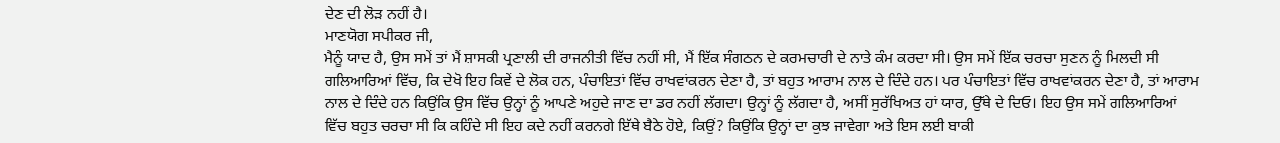ਦੇਣ ਦੀ ਲੋੜ ਨਹੀਂ ਹੈ।
ਮਾਣਯੋਗ ਸਪੀਕਰ ਜੀ,
ਮੈਨੂੰ ਯਾਦ ਹੈ, ਉਸ ਸਮੇਂ ਤਾਂ ਮੈਂ ਸ਼ਾਸਕੀ ਪ੍ਰਣਾਲੀ ਦੀ ਰਾਜਨੀਤੀ ਵਿੱਚ ਨਹੀਂ ਸੀ, ਮੈਂ ਇੱਕ ਸੰਗਠਨ ਦੇ ਕਰਮਚਾਰੀ ਦੇ ਨਾਤੇ ਕੰਮ ਕਰਦਾ ਸੀ। ਉਸ ਸਮੇਂ ਇੱਕ ਚਰਚਾ ਸੁਣਨ ਨੂੰ ਮਿਲਦੀ ਸੀ ਗਲਿਆਰਿਆਂ ਵਿੱਚ, ਕਿ ਦੇਖੋ ਇਹ ਕਿਵੇਂ ਦੇ ਲੋਕ ਹਨ, ਪੰਚਾਇਤਾਂ ਵਿੱਚ ਰਾਖਵਾਂਕਰਨ ਦੇਣਾ ਹੈ, ਤਾਂ ਬਹੁਤ ਆਰਾਮ ਨਾਲ ਦੇ ਦਿੰਦੇ ਹਨ। ਪਰ ਪੰਚਾਇਤਾਂ ਵਿੱਚ ਰਾਖਵਾਂਕਰਨ ਦੇਣਾ ਹੈ, ਤਾਂ ਆਰਾਮ ਨਾਲ ਦੇ ਦਿੰਦੇ ਹਨ ਕਿਉਂਕਿ ਉਸ ਵਿੱਚ ਉਨ੍ਹਾਂ ਨੂੰ ਆਪਣੇ ਅਹੁਦੇ ਜਾਣ ਦਾ ਡਰ ਨਹੀਂ ਲੱਗਦਾ। ਉਨ੍ਹਾਂ ਨੂੰ ਲੱਗਦਾ ਹੈ, ਅਸੀਂ ਸੁਰੱਖਿਅਤ ਹਾਂ ਯਾਰ, ਉੱਥੇ ਦੇ ਦਿਓ। ਇਹ ਉਸ ਸਮੇਂ ਗਲਿਆਰਿਆਂ ਵਿੱਚ ਬਹੁਤ ਚਰਚਾ ਸੀ ਕਿ ਕਹਿੰਦੇ ਸੀ ਇਹ ਕਦੇ ਨਹੀਂ ਕਰਨਗੇ ਇੱਥੇ ਬੈਠੇ ਹੋਏ, ਕਿਉਂ? ਕਿਉਂਕਿ ਉਨ੍ਹਾਂ ਦਾ ਕੁਝ ਜਾਵੇਗਾ ਅਤੇ ਇਸ ਲਈ ਬਾਕੀ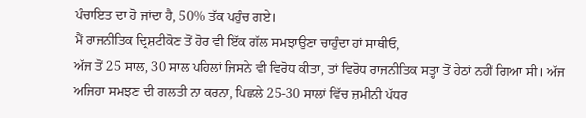ਪੰਚਾਇਤ ਦਾ ਹੋ ਜਾਂਦਾ ਹੈ, 50% ਤੱਕ ਪਹੁੰਚ ਗਏ।
ਮੈਂ ਰਾਜਨੀਤਿਕ ਦ੍ਰਿਸ਼ਟੀਕੋਣ ਤੋਂ ਹੋਰ ਵੀ ਇੱਕ ਗੱਲ ਸਮਝਾਉਣਾ ਚਾਹੁੰਦਾ ਹਾਂ ਸਾਥੀਓ,
ਅੱਜ ਤੋਂ 25 ਸਾਲ, 30 ਸਾਲ ਪਹਿਲਾਂ ਜਿਸਨੇ ਵੀ ਵਿਰੋਧ ਕੀਤਾ, ਤਾਂ ਵਿਰੋਧ ਰਾਜਨੀਤਿਕ ਸਤ੍ਹਾ ਤੋਂ ਹੇਠਾਂ ਨਹੀਂ ਗਿਆ ਸੀ। ਅੱਜ ਅਜਿਹਾ ਸਮਝਣ ਦੀ ਗਲਤੀ ਨਾ ਕਰਨਾ, ਪਿਛਲੇ 25-30 ਸਾਲਾਂ ਵਿੱਚ ਜ਼ਮੀਨੀ ਪੱਧਰ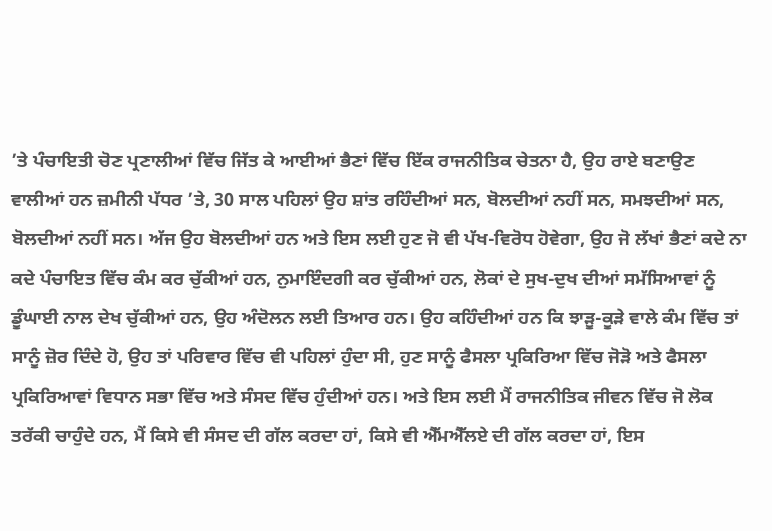’ਤੇ ਪੰਚਾਇਤੀ ਚੋਣ ਪ੍ਰਣਾਲੀਆਂ ਵਿੱਚ ਜਿੱਤ ਕੇ ਆਈਆਂ ਭੈਣਾਂ ਵਿੱਚ ਇੱਕ ਰਾਜਨੀਤਿਕ ਚੇਤਨਾ ਹੈ, ਉਹ ਰਾਏ ਬਣਾਉਣ ਵਾਲੀਆਂ ਹਨ ਜ਼ਮੀਨੀ ਪੱਧਰ ’ਤੇ, 30 ਸਾਲ ਪਹਿਲਾਂ ਉਹ ਸ਼ਾਂਤ ਰਹਿੰਦੀਆਂ ਸਨ, ਬੋਲਦੀਆਂ ਨਹੀਂ ਸਨ, ਸਮਝਦੀਆਂ ਸਨ, ਬੋਲਦੀਆਂ ਨਹੀਂ ਸਨ। ਅੱਜ ਉਹ ਬੋਲਦੀਆਂ ਹਨ ਅਤੇ ਇਸ ਲਈ ਹੁਣ ਜੋ ਵੀ ਪੱਖ-ਵਿਰੋਧ ਹੋਵੇਗਾ, ਉਹ ਜੋ ਲੱਖਾਂ ਭੈਣਾਂ ਕਦੇ ਨਾ ਕਦੇ ਪੰਚਾਇਤ ਵਿੱਚ ਕੰਮ ਕਰ ਚੁੱਕੀਆਂ ਹਨ, ਨੁਮਾਇੰਦਗੀ ਕਰ ਚੁੱਕੀਆਂ ਹਨ, ਲੋਕਾਂ ਦੇ ਸੁਖ-ਦੁਖ ਦੀਆਂ ਸਮੱਸਿਆਵਾਂ ਨੂੰ ਡੂੰਘਾਈ ਨਾਲ ਦੇਖ ਚੁੱਕੀਆਂ ਹਨ, ਉਹ ਅੰਦੋਲਨ ਲਈ ਤਿਆਰ ਹਨ। ਉਹ ਕਹਿੰਦੀਆਂ ਹਨ ਕਿ ਝਾੜੂ-ਕੂੜੇ ਵਾਲੇ ਕੰਮ ਵਿੱਚ ਤਾਂ ਸਾਨੂੰ ਜ਼ੋਰ ਦਿੰਦੇ ਹੋ, ਉਹ ਤਾਂ ਪਰਿਵਾਰ ਵਿੱਚ ਵੀ ਪਹਿਲਾਂ ਹੁੰਦਾ ਸੀ, ਹੁਣ ਸਾਨੂੰ ਫੈਸਲਾ ਪ੍ਰਕਿਰਿਆ ਵਿੱਚ ਜੋੜੋ ਅਤੇ ਫੈਸਲਾ ਪ੍ਰਕਿਰਿਆਵਾਂ ਵਿਧਾਨ ਸਭਾ ਵਿੱਚ ਅਤੇ ਸੰਸਦ ਵਿੱਚ ਹੁੰਦੀਆਂ ਹਨ। ਅਤੇ ਇਸ ਲਈ ਮੈਂ ਰਾਜਨੀਤਿਕ ਜੀਵਨ ਵਿੱਚ ਜੋ ਲੋਕ ਤਰੱਕੀ ਚਾਹੁੰਦੇ ਹਨ, ਮੈਂ ਕਿਸੇ ਵੀ ਸੰਸਦ ਦੀ ਗੱਲ ਕਰਦਾ ਹਾਂ, ਕਿਸੇ ਵੀ ਐੱਮਐੱਲਏ ਦੀ ਗੱਲ ਕਰਦਾ ਹਾਂ, ਇਸ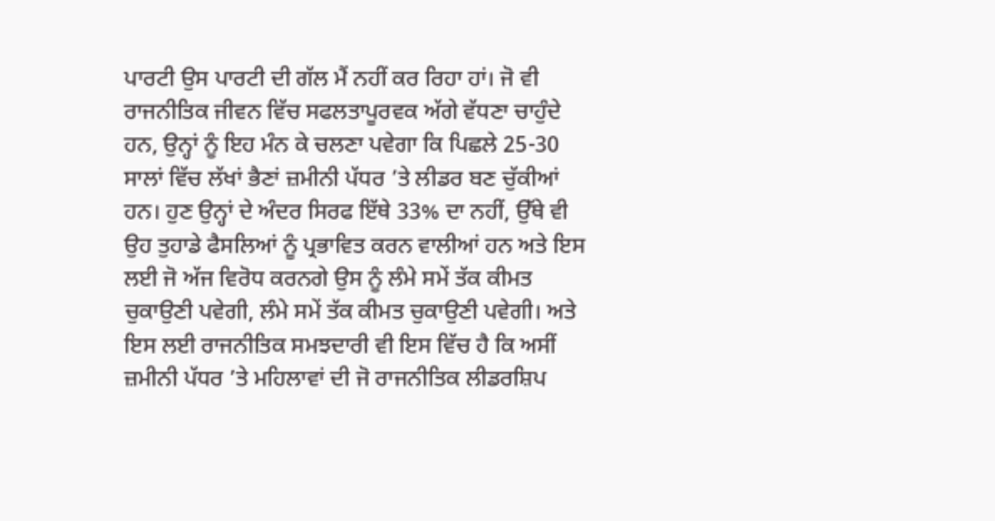ਪਾਰਟੀ ਉਸ ਪਾਰਟੀ ਦੀ ਗੱਲ ਮੈਂ ਨਹੀਂ ਕਰ ਰਿਹਾ ਹਾਂ। ਜੋ ਵੀ ਰਾਜਨੀਤਿਕ ਜੀਵਨ ਵਿੱਚ ਸਫਲਤਾਪੂਰਵਕ ਅੱਗੇ ਵੱਧਣਾ ਚਾਹੁੰਦੇ ਹਨ, ਉਨ੍ਹਾਂ ਨੂੰ ਇਹ ਮੰਨ ਕੇ ਚਲਣਾ ਪਵੇਗਾ ਕਿ ਪਿਛਲੇ 25-30 ਸਾਲਾਂ ਵਿੱਚ ਲੱਖਾਂ ਭੈਣਾਂ ਜ਼ਮੀਨੀ ਪੱਧਰ ’ਤੇ ਲੀਡਰ ਬਣ ਚੁੱਕੀਆਂ ਹਨ। ਹੁਣ ਉਨ੍ਹਾਂ ਦੇ ਅੰਦਰ ਸਿਰਫ ਇੱਥੇ 33% ਦਾ ਨਹੀਂ, ਉੱਥੇ ਵੀ ਉਹ ਤੁਹਾਡੇ ਫੈਸਲਿਆਂ ਨੂੰ ਪ੍ਰਭਾਵਿਤ ਕਰਨ ਵਾਲੀਆਂ ਹਨ ਅਤੇ ਇਸ ਲਈ ਜੋ ਅੱਜ ਵਿਰੋਧ ਕਰਨਗੇ ਉਸ ਨੂੰ ਲੰਮੇ ਸਮੇਂ ਤੱਕ ਕੀਮਤ ਚੁਕਾਉਣੀ ਪਵੇਗੀ, ਲੰਮੇ ਸਮੇਂ ਤੱਕ ਕੀਮਤ ਚੁਕਾਉਣੀ ਪਵੇਗੀ। ਅਤੇ ਇਸ ਲਈ ਰਾਜਨੀਤਿਕ ਸਮਝਦਾਰੀ ਵੀ ਇਸ ਵਿੱਚ ਹੈ ਕਿ ਅਸੀਂ ਜ਼ਮੀਨੀ ਪੱਧਰ ’ਤੇ ਮਹਿਲਾਵਾਂ ਦੀ ਜੋ ਰਾਜਨੀਤਿਕ ਲੀਡਰਸ਼ਿਪ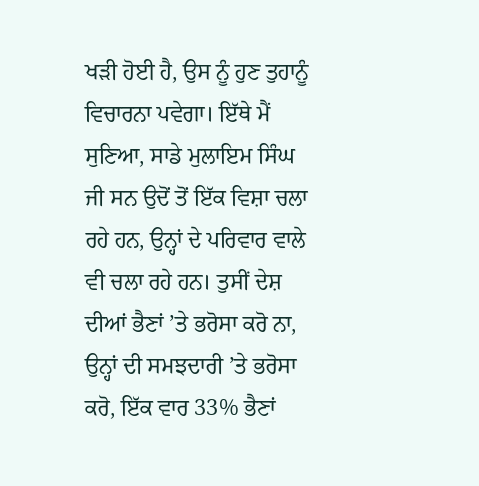ਖੜੀ ਹੋਈ ਹੈ, ਉਸ ਨੂੰ ਹੁਣ ਤੁਹਾਨੂੰ ਵਿਚਾਰਨਾ ਪਵੇਗਾ। ਇੱਥੇ ਮੈਂ ਸੁਣਿਆ, ਸਾਡੇ ਮੁਲਾਇਮ ਸਿੰਘ ਜੀ ਸਨ ਉਦੋਂ ਤੋਂ ਇੱਕ ਵਿਸ਼ਾ ਚਲਾ ਰਹੇ ਹਨ, ਉਨ੍ਹਾਂ ਦੇ ਪਰਿਵਾਰ ਵਾਲੇ ਵੀ ਚਲਾ ਰਹੇ ਹਨ। ਤੁਸੀਂ ਦੇਸ਼ ਦੀਆਂ ਭੈਣਾਂ ’ਤੇ ਭਰੋਸਾ ਕਰੋ ਨਾ, ਉਨ੍ਹਾਂ ਦੀ ਸਮਝਦਾਰੀ ’ਤੇ ਭਰੋਸਾ ਕਰੋ, ਇੱਕ ਵਾਰ 33% ਭੈਣਾਂ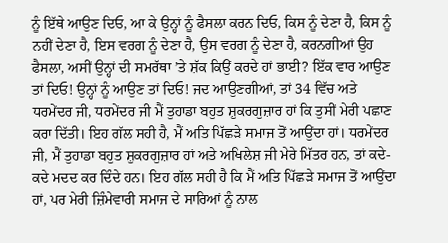ਨੂੰ ਇੱਥੇ ਆਉਣ ਦਿਓ, ਆ ਕੇ ਉਨ੍ਹਾਂ ਨੂੰ ਫੈਸਲਾ ਕਰਨ ਦਿਓ, ਕਿਸ ਨੂੰ ਦੇਣਾ ਹੈ, ਕਿਸ ਨੂੰ ਨਹੀਂ ਦੇਣਾ ਹੈ, ਇਸ ਵਰਗ ਨੂੰ ਦੇਣਾ ਹੈ, ਉਸ ਵਰਗ ਨੂੰ ਦੇਣਾ ਹੈ, ਕਰਨਗੀਆਂ ਉਹ ਫੈਸਲਾ, ਅਸੀਂ ਉਨ੍ਹਾਂ ਦੀ ਸਮਰੱਥਾ ’ਤੇ ਸ਼ੱਕ ਕਿਉਂ ਕਰਦੇ ਹਾਂ ਭਾਈ? ਇੱਕ ਵਾਰ ਆਉਣ ਤਾਂ ਦਿਓ! ਉਨ੍ਹਾਂ ਨੂੰ ਆਉਣ ਤਾਂ ਦਿਓ! ਜਦ ਆਉਣਗੀਆਂ, ਤਾਂ 34 ਵਿੱਚ ਅਤੇ ਧਰਮੇਂਦਰ ਜੀ, ਧਰਮੇਂਦਰ ਜੀ ਮੈਂ ਤੁਹਾਡਾ ਬਹੁਤ ਸ਼ੁਕਰਗੁਜ਼ਾਰ ਹਾਂ ਕਿ ਤੁਸੀਂ ਮੇਰੀ ਪਛਾਣ ਕਰਾ ਦਿੱਤੀ। ਇਹ ਗੱਲ ਸਹੀ ਹੈ, ਮੈਂ ਅਤਿ ਪਿੱਛੜੇ ਸਮਾਜ ਤੋਂ ਆਉਂਦਾ ਹਾਂ। ਧਰਮੇਂਦਰ ਜੀ, ਮੈਂ ਤੁਹਾਡਾ ਬਹੁਤ ਸ਼ੁਕਰਗੁਜ਼ਾਰ ਹਾਂ ਅਤੇ ਅਖਿਲੇਸ਼ ਜੀ ਮੇਰੇ ਮਿੱਤਰ ਹਨ, ਤਾਂ ਕਦੇ-ਕਦੇ ਮਦਦ ਕਰ ਦਿੰਦੇ ਹਨ। ਇਹ ਗੱਲ ਸਹੀ ਹੈ ਕਿ ਮੈਂ ਅਤਿ ਪਿੱਛੜੇ ਸਮਾਜ ਤੋਂ ਆਉਂਦਾ ਹਾਂ, ਪਰ ਮੇਰੀ ਜ਼ਿੰਮੇਵਾਰੀ ਸਮਾਜ ਦੇ ਸਾਰਿਆਂ ਨੂੰ ਨਾਲ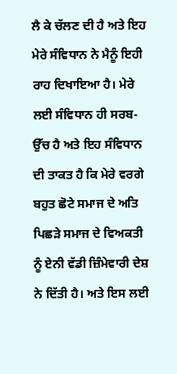ਲੈ ਕੇ ਚੱਲਣ ਦੀ ਹੈ ਅਤੇ ਇਹ ਮੇਰੇ ਸੰਵਿਧਾਨ ਨੇ ਮੈਨੂੰ ਇਹੀ ਰਾਹ ਦਿਖਾਇਆ ਹੈ। ਮੇਰੇ ਲਈ ਸੰਵਿਧਾਨ ਹੀ ਸਰਬ-ਉੱਚ ਹੈ ਅਤੇ ਇਹ ਸੰਵਿਧਾਨ ਦੀ ਤਾਕਤ ਹੈ ਕਿ ਮੇਰੇ ਵਰਗੇ ਬਹੁਤ ਛੋਟੇ ਸਮਾਜ ਦੇ ਅਤਿ ਪਿਛੜੇ ਸਮਾਜ ਦੇ ਵਿਅਕਤੀ ਨੂੰ ਏਨੀ ਵੱਡੀ ਜ਼ਿੰਮੇਵਾਰੀ ਦੇਸ਼ ਨੇ ਦਿੱਤੀ ਹੈ। ਅਤੇ ਇਸ ਲਈ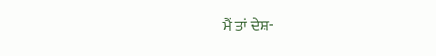ਮੈਂ ਤਾਂ ਦੇਸ਼-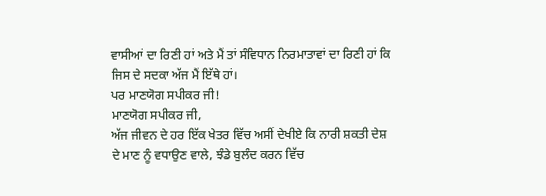ਵਾਸੀਆਂ ਦਾ ਰਿਣੀ ਹਾਂ ਅਤੇ ਮੈਂ ਤਾਂ ਸੰਵਿਧਾਨ ਨਿਰਮਾਤਾਵਾਂ ਦਾ ਰਿਣੀ ਹਾਂ ਕਿ ਜਿਸ ਦੇ ਸਦਕਾ ਅੱਜ ਮੈਂ ਇੱਥੇ ਹਾਂ।
ਪਰ ਮਾਣਯੋਗ ਸਪੀਕਰ ਜੀ!
ਮਾਣਯੋਗ ਸਪੀਕਰ ਜੀ,
ਅੱਜ ਜੀਵਨ ਦੇ ਹਰ ਇੱਕ ਖੇਤਰ ਵਿੱਚ ਅਸੀਂ ਦੇਖੀਏ ਕਿ ਨਾਰੀ ਸ਼ਕਤੀ ਦੇਸ਼ ਦੇ ਮਾਣ ਨੂੰ ਵਧਾਉਣ ਵਾਲੇ, ਝੰਡੇ ਬੁਲੰਦ ਕਰਨ ਵਿੱਚ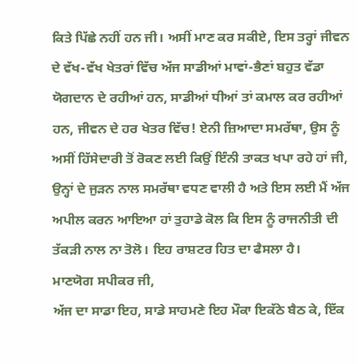ਕਿਤੇ ਪਿੱਛੇ ਨਹੀਂ ਹਨ ਜੀ। ਅਸੀਂ ਮਾਣ ਕਰ ਸਕੀਏ, ਇਸ ਤਰ੍ਹਾਂ ਜੀਵਨ ਦੇ ਵੱਖ-ਵੱਖ ਖੇਤਰਾਂ ਵਿੱਚ ਅੱਜ ਸਾਡੀਆਂ ਮਾਵਾਂ-ਭੈਣਾਂ ਬਹੁਤ ਵੱਡਾ ਯੋਗਦਾਨ ਦੇ ਰਹੀਆਂ ਹਨ, ਸਾਡੀਆਂ ਧੀਆਂ ਤਾਂ ਕਮਾਲ ਕਰ ਰਹੀਆਂ ਹਨ, ਜੀਵਨ ਦੇ ਹਰ ਖੇਤਰ ਵਿੱਚ! ਏਨੀ ਜ਼ਿਆਦਾ ਸਮਰੱਥਾ, ਉਸ ਨੂੰ ਅਸੀਂ ਹਿੱਸੇਦਾਰੀ ਤੋਂ ਰੋਕਣ ਲਈ ਕਿਉਂ ਇੰਨੀ ਤਾਕਤ ਖਪਾ ਰਹੇ ਹਾਂ ਜੀ, ਉਨ੍ਹਾਂ ਦੇ ਜੁੜਨ ਨਾਲ ਸਮਰੱਥਾ ਵਧਣ ਵਾਲੀ ਹੈ ਅਤੇ ਇਸ ਲਈ ਮੈਂ ਅੱਜ ਅਪੀਲ ਕਰਨ ਆਇਆ ਹਾਂ ਤੁਹਾਡੇ ਕੋਲ ਕਿ ਇਸ ਨੂੰ ਰਾਜਨੀਤੀ ਦੀ ਤੱਕੜੀ ਨਾਲ ਨਾ ਤੋਲੋ। ਇਹ ਰਾਸ਼ਟਰ ਹਿਤ ਦਾ ਫੈਸਲਾ ਹੈ।
ਮਾਣਯੋਗ ਸਪੀਕਰ ਜੀ,
ਅੱਜ ਦਾ ਸਾਡਾ ਇਹ, ਸਾਡੇ ਸਾਹਮਣੇ ਇਹ ਮੌਕਾ ਇਕੱਠੇ ਬੈਠ ਕੇ, ਇੱਕ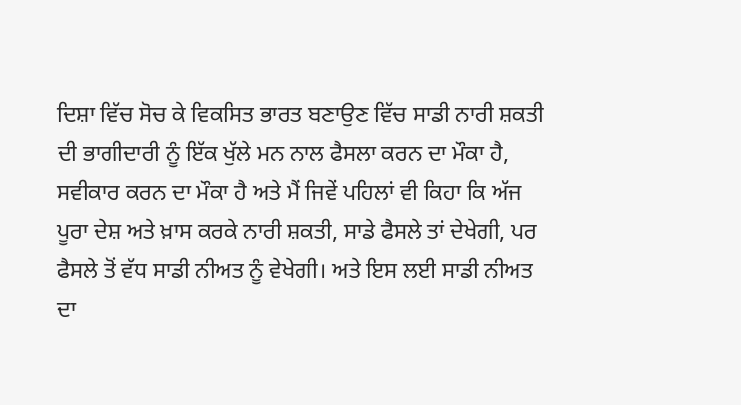ਦਿਸ਼ਾ ਵਿੱਚ ਸੋਚ ਕੇ ਵਿਕਸਿਤ ਭਾਰਤ ਬਣਾਉਣ ਵਿੱਚ ਸਾਡੀ ਨਾਰੀ ਸ਼ਕਤੀ ਦੀ ਭਾਗੀਦਾਰੀ ਨੂੰ ਇੱਕ ਖੁੱਲੇ ਮਨ ਨਾਲ ਫੈਸਲਾ ਕਰਨ ਦਾ ਮੌਕਾ ਹੈ, ਸਵੀਕਾਰ ਕਰਨ ਦਾ ਮੌਕਾ ਹੈ ਅਤੇ ਮੈਂ ਜਿਵੇਂ ਪਹਿਲਾਂ ਵੀ ਕਿਹਾ ਕਿ ਅੱਜ ਪੂਰਾ ਦੇਸ਼ ਅਤੇ ਖ਼ਾਸ ਕਰਕੇ ਨਾਰੀ ਸ਼ਕਤੀ, ਸਾਡੇ ਫੈਸਲੇ ਤਾਂ ਦੇਖੇਗੀ, ਪਰ ਫੈਸਲੇ ਤੋਂ ਵੱਧ ਸਾਡੀ ਨੀਅਤ ਨੂੰ ਵੇਖੇਗੀ। ਅਤੇ ਇਸ ਲਈ ਸਾਡੀ ਨੀਅਤ ਦਾ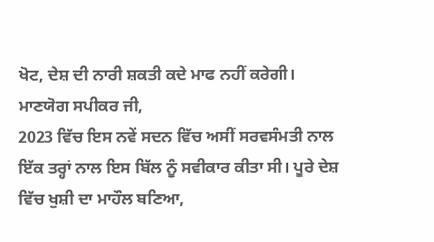ਖੋਟ, ਦੇਸ਼ ਦੀ ਨਾਰੀ ਸ਼ਕਤੀ ਕਦੇ ਮਾਫ ਨਹੀਂ ਕਰੇਗੀ।
ਮਾਣਯੋਗ ਸਪੀਕਰ ਜੀ,
2023 ਵਿੱਚ ਇਸ ਨਵੇਂ ਸਦਨ ਵਿੱਚ ਅਸੀਂ ਸਰਵਸੰਮਤੀ ਨਾਲ ਇੱਕ ਤਰ੍ਹਾਂ ਨਾਲ ਇਸ ਬਿੱਲ ਨੂੰ ਸਵੀਕਾਰ ਕੀਤਾ ਸੀ। ਪੂਰੇ ਦੇਸ਼ ਵਿੱਚ ਖੁਸ਼ੀ ਦਾ ਮਾਹੌਲ ਬਣਿਆ,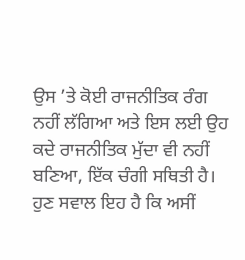ਉਸ ’ਤੇ ਕੋਈ ਰਾਜਨੀਤਿਕ ਰੰਗ ਨਹੀਂ ਲੱਗਿਆ ਅਤੇ ਇਸ ਲਈ ਉਹ ਕਦੇ ਰਾਜਨੀਤਿਕ ਮੁੱਦਾ ਵੀ ਨਹੀਂ ਬਣਿਆ, ਇੱਕ ਚੰਗੀ ਸਥਿਤੀ ਹੈ। ਹੁਣ ਸਵਾਲ ਇਹ ਹੈ ਕਿ ਅਸੀਂ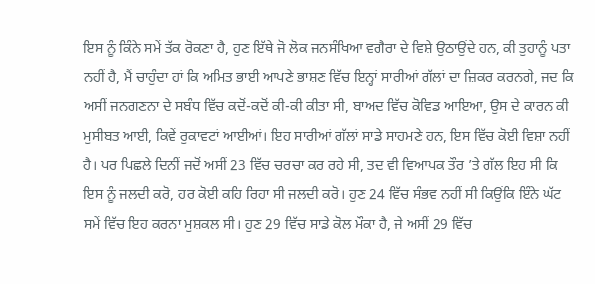ਇਸ ਨੂੰ ਕਿੰਨੇ ਸਮੇਂ ਤੱਕ ਰੋਕਣਾ ਹੈ, ਹੁਣ ਇੱਥੇ ਜੋ ਲੋਕ ਜਨਸੰਖਿਆ ਵਗੈਰਾ ਦੇ ਵਿਸ਼ੇ ਉਠਾਉਂਦੇ ਹਨ, ਕੀ ਤੁਹਾਨੂੰ ਪਤਾ ਨਹੀਂ ਹੈ, ਮੈਂ ਚਾਹੁੰਦਾ ਹਾਂ ਕਿ ਅਮਿਤ ਭਾਈ ਆਪਣੇ ਭਾਸ਼ਣ ਵਿੱਚ ਇਨ੍ਹਾਂ ਸਾਰੀਆਂ ਗੱਲਾਂ ਦਾ ਜ਼ਿਕਰ ਕਰਨਗੇ, ਜਦ ਕਿ ਅਸੀਂ ਜਨਗਣਨਾ ਦੇ ਸਬੰਧ ਵਿੱਚ ਕਦੋਂ-ਕਦੋਂ ਕੀ-ਕੀ ਕੀਤਾ ਸੀ, ਬਾਅਦ ਵਿੱਚ ਕੋਵਿਡ ਆਇਆ, ਉਸ ਦੇ ਕਾਰਨ ਕੀ ਮੁਸੀਬਤ ਆਈ, ਕਿਵੇਂ ਰੁਕਾਵਟਾਂ ਆਈਆਂ। ਇਹ ਸਾਰੀਆਂ ਗੱਲਾਂ ਸਾਡੇ ਸਾਹਮਣੇ ਹਨ, ਇਸ ਵਿੱਚ ਕੋਈ ਵਿਸ਼ਾ ਨਹੀਂ ਹੈ। ਪਰ ਪਿਛਲੇ ਦਿਨੀਂ ਜਦੋਂ ਅਸੀਂ 23 ਵਿੱਚ ਚਰਚਾ ਕਰ ਰਹੇ ਸੀ, ਤਦ ਵੀ ਵਿਆਪਕ ਤੌਰ ’ਤੇ ਗੱਲ ਇਹ ਸੀ ਕਿ ਇਸ ਨੂੰ ਜਲਦੀ ਕਰੋ, ਹਰ ਕੋਈ ਕਹਿ ਰਿਹਾ ਸੀ ਜਲਦੀ ਕਰੋ। ਹੁਣ 24 ਵਿੱਚ ਸੰਭਵ ਨਹੀਂ ਸੀ ਕਿਉਂਕਿ ਇੰਨੇ ਘੱਟ ਸਮੇਂ ਵਿੱਚ ਇਹ ਕਰਨਾ ਮੁਸ਼ਕਲ ਸੀ। ਹੁਣ 29 ਵਿੱਚ ਸਾਡੇ ਕੋਲ ਮੌਕਾ ਹੈ, ਜੇ ਅਸੀਂ 29 ਵਿੱਚ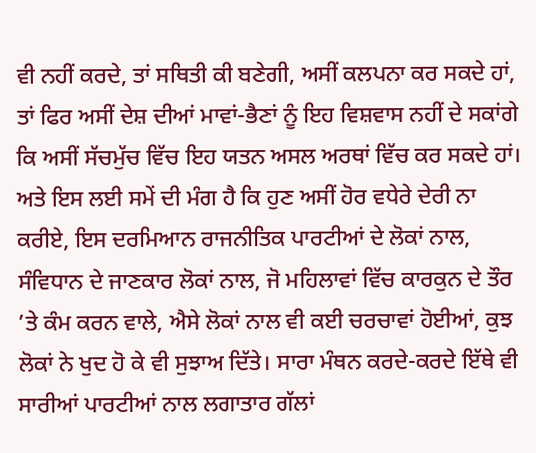ਵੀ ਨਹੀਂ ਕਰਦੇ, ਤਾਂ ਸਥਿਤੀ ਕੀ ਬਣੇਗੀ, ਅਸੀਂ ਕਲਪਨਾ ਕਰ ਸਕਦੇ ਹਾਂ, ਤਾਂ ਫਿਰ ਅਸੀਂ ਦੇਸ਼ ਦੀਆਂ ਮਾਵਾਂ-ਭੈਣਾਂ ਨੂੰ ਇਹ ਵਿਸ਼ਵਾਸ ਨਹੀਂ ਦੇ ਸਕਾਂਗੇ ਕਿ ਅਸੀਂ ਸੱਚਮੁੱਚ ਵਿੱਚ ਇਹ ਯਤਨ ਅਸਲ ਅਰਥਾਂ ਵਿੱਚ ਕਰ ਸਕਦੇ ਹਾਂ। ਅਤੇ ਇਸ ਲਈ ਸਮੇਂ ਦੀ ਮੰਗ ਹੈ ਕਿ ਹੁਣ ਅਸੀਂ ਹੋਰ ਵਧੇਰੇ ਦੇਰੀ ਨਾ ਕਰੀਏ, ਇਸ ਦਰਮਿਆਨ ਰਾਜਨੀਤਿਕ ਪਾਰਟੀਆਂ ਦੇ ਲੋਕਾਂ ਨਾਲ, ਸੰਵਿਧਾਨ ਦੇ ਜਾਣਕਾਰ ਲੋਕਾਂ ਨਾਲ, ਜੋ ਮਹਿਲਾਵਾਂ ਵਿੱਚ ਕਾਰਕੁਨ ਦੇ ਤੌਰ ’ਤੇ ਕੰਮ ਕਰਨ ਵਾਲੇ, ਐਸੇ ਲੋਕਾਂ ਨਾਲ ਵੀ ਕਈ ਚਰਚਾਵਾਂ ਹੋਈਆਂ, ਕੁਝ ਲੋਕਾਂ ਨੇ ਖੁਦ ਹੋ ਕੇ ਵੀ ਸੁਝਾਅ ਦਿੱਤੇ। ਸਾਰਾ ਮੰਥਨ ਕਰਦੇ-ਕਰਦੇ ਇੱਥੇ ਵੀ ਸਾਰੀਆਂ ਪਾਰਟੀਆਂ ਨਾਲ ਲਗਾਤਾਰ ਗੱਲਾਂ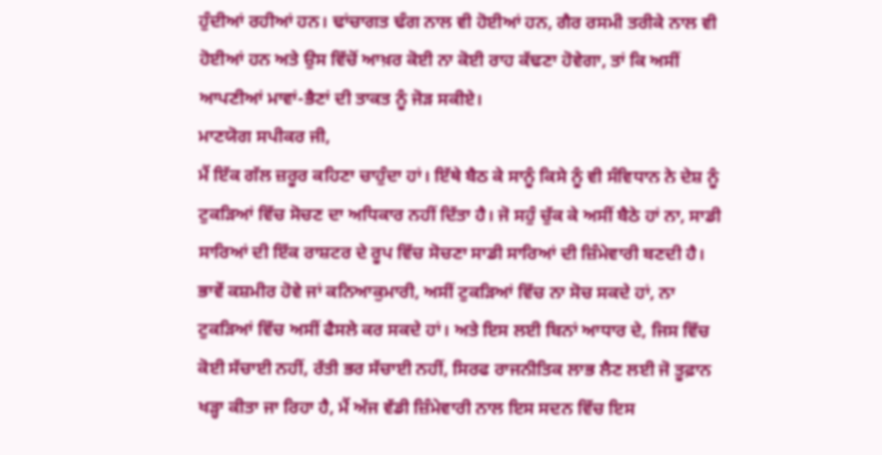ਹੁੰਦੀਆਂ ਰਹੀਆਂ ਹਨ। ਢਾਂਚਾਗਤ ਢੰਗ ਨਾਲ ਵੀ ਹੋਈਆਂ ਹਨ, ਗੈਰ ਰਸਮੀ ਤਰੀਕੇ ਨਾਲ ਵੀ ਹੋਈਆਂ ਹਨ ਅਤੇ ਉਸ ਵਿੱਚੋਂ ਆਖ਼ਰ ਕੋਈ ਨਾ ਕੋਈ ਰਾਹ ਕੱਢਣਾ ਹੋਵੇਗਾ, ਤਾਂ ਕਿ ਅਸੀਂ ਆਪਣੀਆਂ ਮਾਵਾਂ-ਭੈਣਾਂ ਦੀ ਤਾਕਤ ਨੂੰ ਜੋੜ ਸਕੀਏ।
ਮਾਣਯੋਗ ਸਪੀਕਰ ਜੀ,
ਮੈਂ ਇੱਕ ਗੱਲ ਜ਼ਰੂਰ ਕਹਿਣਾ ਚਾਹੁੰਦਾ ਹਾਂ। ਇੱਥੇ ਬੈਠ ਕੇ ਸਾਨੂੰ ਕਿਸੇ ਨੂੰ ਵੀ ਸੰਵਿਧਾਨ ਨੇ ਦੇਸ਼ ਨੂੰ ਟੁਕੜਿਆਂ ਵਿੱਚ ਸੋਚਣ ਦਾ ਅਧਿਕਾਰ ਨਹੀਂ ਦਿੱਤਾ ਹੈ। ਜੋ ਸਹੁੰ ਚੁੱਕ ਕੇ ਅਸੀਂ ਬੈਠੇ ਹਾਂ ਨਾ, ਸਾਡੀ ਸਾਰਿਆਂ ਦੀ ਇੱਕ ਰਾਸ਼ਟਰ ਦੇ ਰੂਪ ਵਿੱਚ ਸੋਚਣਾ ਸਾਡੀ ਸਾਰਿਆਂ ਦੀ ਜ਼ਿੰਮੇਵਾਰੀ ਬਣਦੀ ਹੈ। ਭਾਵੇਂ ਕਸ਼ਮੀਰ ਹੋਵੇ ਜਾਂ ਕਨਿਆਕੁਮਾਰੀ, ਅਸੀਂ ਟੁਕੜਿਆਂ ਵਿੱਚ ਨਾ ਸੋਚ ਸਕਦੇ ਹਾਂ, ਨਾ ਟੁਕੜਿਆਂ ਵਿੱਚ ਅਸੀਂ ਫੈਸਲੇ ਕਰ ਸਕਦੇ ਹਾਂ। ਅਤੇ ਇਸ ਲਈ ਬਿਨਾਂ ਆਧਾਰ ਦੇ, ਜਿਸ ਵਿੱਚ ਕੋਈ ਸੱਚਾਈ ਨਹੀਂ, ਰੱਤੀ ਭਰ ਸੱਚਾਈ ਨਹੀਂ, ਸਿਰਫ ਰਾਜਨੀਤਿਕ ਲਾਭ ਲੈਣ ਲਈ ਜੋ ਤੂਫ਼ਾਨ ਖੜ੍ਹਾ ਕੀਤਾ ਜਾ ਰਿਹਾ ਹੈ, ਮੈਂ ਅੱਜ ਵੱਡੀ ਜ਼ਿੰਮੇਵਾਰੀ ਨਾਲ ਇਸ ਸਦਨ ਵਿੱਚ ਇਸ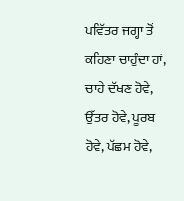ਪਵਿੱਤਰ ਜਗ੍ਹਾ ਤੋਂ ਕਹਿਣਾ ਚਾਹੁੰਦਾ ਹਾਂ, ਚਾਹੇ ਦੱਖਣ ਹੋਵੇ, ਉੱਤਰ ਹੋਵੇ, ਪੂਰਬ ਹੋਵੇ, ਪੱਛਮ ਹੋਵੇ,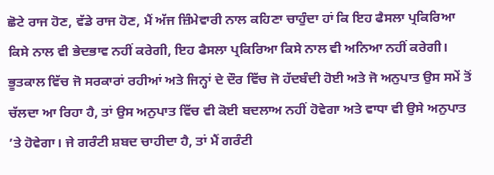ਛੋਟੇ ਰਾਜ ਹੋਣ, ਵੱਡੇ ਰਾਜ ਹੋਣ, ਮੈਂ ਅੱਜ ਜ਼ਿੰਮੇਵਾਰੀ ਨਾਲ ਕਹਿਣਾ ਚਾਹੁੰਦਾ ਹਾਂ ਕਿ ਇਹ ਫੈਸਲਾ ਪ੍ਰਕਿਰਿਆ ਕਿਸੇ ਨਾਲ ਵੀ ਭੇਦਭਾਵ ਨਹੀਂ ਕਰੇਗੀ, ਇਹ ਫੈਸਲਾ ਪ੍ਰਕਿਰਿਆ ਕਿਸੇ ਨਾਲ ਵੀ ਅਨਿਆ ਨਹੀਂ ਕਰੇਗੀ। ਭੂਤਕਾਲ ਵਿੱਚ ਜੋ ਸਰਕਾਰਾਂ ਰਹੀਆਂ ਅਤੇ ਜਿਨ੍ਹਾਂ ਦੇ ਦੌਰ ਵਿੱਚ ਜੋ ਹੱਦਬੰਦੀ ਹੋਈ ਅਤੇ ਜੋ ਅਨੁਪਾਤ ਉਸ ਸਮੇਂ ਤੋਂ ਚੱਲਦਾ ਆ ਰਿਹਾ ਹੈ, ਤਾਂ ਉਸ ਅਨੁਪਾਤ ਵਿੱਚ ਵੀ ਕੋਈ ਬਦਲਾਅ ਨਹੀਂ ਹੋਵੇਗਾ ਅਤੇ ਵਾਧਾ ਵੀ ਉਸੇ ਅਨੁਪਾਤ ’ਤੇ ਹੋਵੇਗਾ। ਜੇ ਗਰੰਟੀ ਸ਼ਬਦ ਚਾਹੀਦਾ ਹੈ, ਤਾਂ ਮੈਂ ਗਰੰਟੀ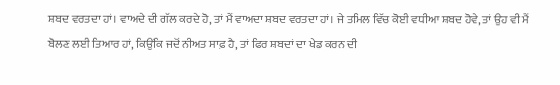ਸ਼ਬਦ ਵਰਤਦਾ ਹਾਂ। ਵਾਅਦੇ ਦੀ ਗੱਲ ਕਰਦੇ ਹੋ, ਤਾਂ ਮੈਂ ਵਾਅਦਾ ਸ਼ਬਦ ਵਰਤਦਾ ਹਾਂ। ਜੇ ਤਮਿਲ ਵਿੱਚ ਕੋਈ ਵਧੀਆ ਸ਼ਬਦ ਹੋਵੇ, ਤਾਂ ਉਹ ਵੀ ਮੈਂ ਬੋਲਣ ਲਈ ਤਿਆਰ ਹਾਂ, ਕਿਉਂਕਿ ਜਦੋਂ ਨੀਅਤ ਸਾਫ਼ ਹੈ, ਤਾਂ ਫਿਰ ਸ਼ਬਦਾਂ ਦਾ ਖੇਡ ਕਰਨ ਦੀ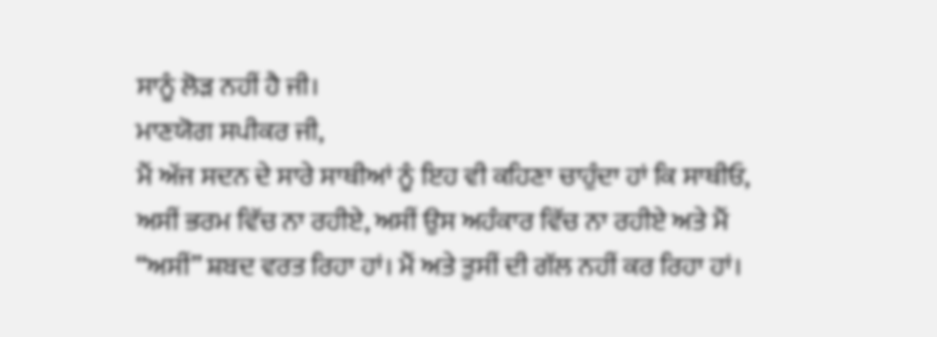ਸਾਨੂੰ ਲੋੜ ਨਹੀਂ ਹੈ ਜੀ।
ਮਾਣਯੋਗ ਸਪੀਕਰ ਜੀ,
ਮੈਂ ਅੱਜ ਸਦਨ ਦੇ ਸਾਰੇ ਸਾਥੀਆਂ ਨੂੰ ਇਹ ਵੀ ਕਹਿਣਾ ਚਾਹੁੰਦਾ ਹਾਂ ਕਿ ਸਾਥੀਓ, ਅਸੀਂ ਭਰਮ ਵਿੱਚ ਨਾ ਰਹੀਏ, ਅਸੀਂ ਉਸ ਅਹੰਕਾਰ ਵਿੱਚ ਨਾ ਰਹੀਏ ਅਤੇ ਮੈਂ “ਅਸੀਂ” ਸ਼ਬਦ ਵਰਤ ਰਿਹਾ ਹਾਂ। ਮੈਂ ਅਤੇ ਤੁਸੀਂ ਦੀ ਗੱਲ ਨਹੀਂ ਕਰ ਰਿਹਾ ਹਾਂ।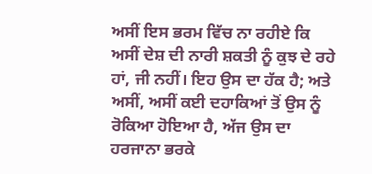ਅਸੀਂ ਇਸ ਭਰਮ ਵਿੱਚ ਨਾ ਰਹੀਏ ਕਿ ਅਸੀਂ ਦੇਸ਼ ਦੀ ਨਾਰੀ ਸ਼ਕਤੀ ਨੂੰ ਕੁਝ ਦੇ ਰਹੇ ਹਾਂ, ਜੀ ਨਹੀਂ। ਇਹ ਉਸ ਦਾ ਹੱਕ ਹੈ; ਅਤੇ ਅਸੀਂ, ਅਸੀਂ ਕਈ ਦਹਾਕਿਆਂ ਤੋਂ ਉਸ ਨੂੰ ਰੋਕਿਆ ਹੋਇਆ ਹੈ, ਅੱਜ ਉਸ ਦਾ ਹਰਜਾਨਾ ਭਰਕੇ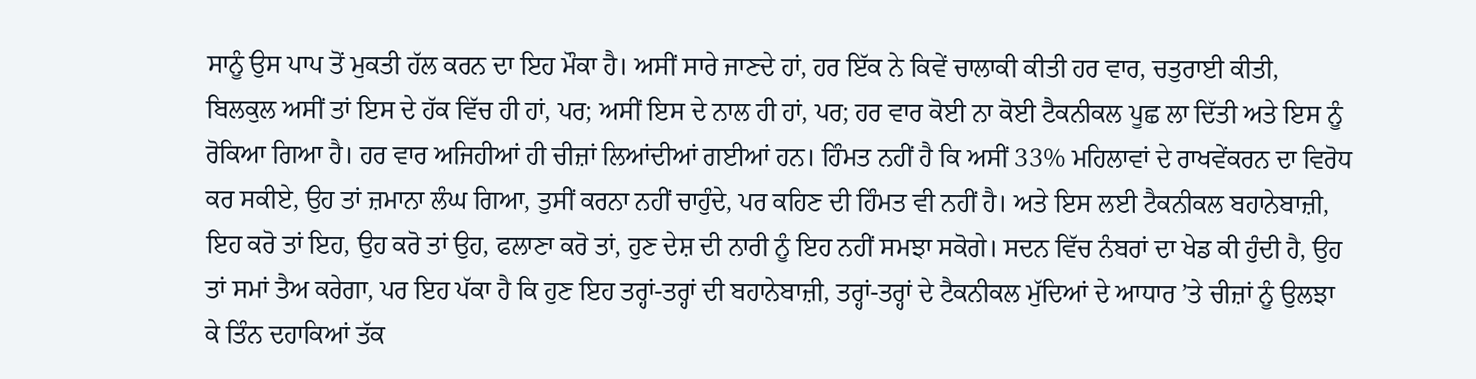ਸਾਨੂੰ ਉਸ ਪਾਪ ਤੋਂ ਮੁਕਤੀ ਹੱਲ ਕਰਨ ਦਾ ਇਹ ਮੌਕਾ ਹੈ। ਅਸੀਂ ਸਾਰੇ ਜਾਣਦੇ ਹਾਂ, ਹਰ ਇੱਕ ਨੇ ਕਿਵੇਂ ਚਾਲਾਕੀ ਕੀਤੀ ਹਰ ਵਾਰ, ਚਤੁਰਾਈ ਕੀਤੀ, ਬਿਲਕੁਲ ਅਸੀਂ ਤਾਂ ਇਸ ਦੇ ਹੱਕ ਵਿੱਚ ਹੀ ਹਾਂ, ਪਰ; ਅਸੀਂ ਇਸ ਦੇ ਨਾਲ ਹੀ ਹਾਂ, ਪਰ; ਹਰ ਵਾਰ ਕੋਈ ਨਾ ਕੋਈ ਟੈਕਨੀਕਲ ਪੂਛ ਲਾ ਦਿੱਤੀ ਅਤੇ ਇਸ ਨੂੰ ਰੋਕਿਆ ਗਿਆ ਹੈ। ਹਰ ਵਾਰ ਅਜਿਹੀਆਂ ਹੀ ਚੀਜ਼ਾਂ ਲਿਆਂਦੀਆਂ ਗਈਆਂ ਹਨ। ਹਿੰਮਤ ਨਹੀਂ ਹੈ ਕਿ ਅਸੀਂ 33% ਮਹਿਲਾਵਾਂ ਦੇ ਰਾਖਵੇਂਕਰਨ ਦਾ ਵਿਰੋਧ ਕਰ ਸਕੀਏ, ਉਹ ਤਾਂ ਜ਼ਮਾਨਾ ਲੰਘ ਗਿਆ, ਤੁਸੀਂ ਕਰਨਾ ਨਹੀਂ ਚਾਹੁੰਦੇ, ਪਰ ਕਹਿਣ ਦੀ ਹਿੰਮਤ ਵੀ ਨਹੀਂ ਹੈ। ਅਤੇ ਇਸ ਲਈ ਟੈਕਨੀਕਲ ਬਹਾਨੇਬਾਜ਼ੀ, ਇਹ ਕਰੋ ਤਾਂ ਇਹ, ਉਹ ਕਰੋ ਤਾਂ ਉਹ, ਫਲਾਣਾ ਕਰੋ ਤਾਂ, ਹੁਣ ਦੇਸ਼ ਦੀ ਨਾਰੀ ਨੂੰ ਇਹ ਨਹੀਂ ਸਮਝਾ ਸਕੋਗੇ। ਸਦਨ ਵਿੱਚ ਨੰਬਰਾਂ ਦਾ ਖੇਡ ਕੀ ਹੁੰਦੀ ਹੈ, ਉਹ ਤਾਂ ਸਮਾਂ ਤੈਅ ਕਰੇਗਾ, ਪਰ ਇਹ ਪੱਕਾ ਹੈ ਕਿ ਹੁਣ ਇਹ ਤਰ੍ਹਾਂ-ਤਰ੍ਹਾਂ ਦੀ ਬਹਾਨੇਬਾਜ਼ੀ, ਤਰ੍ਹਾਂ-ਤਰ੍ਹਾਂ ਦੇ ਟੈਕਨੀਕਲ ਮੁੱਦਿਆਂ ਦੇ ਆਧਾਰ ’ਤੇ ਚੀਜ਼ਾਂ ਨੂੰ ਉਲਝਾ ਕੇ ਤਿੰਨ ਦਹਾਕਿਆਂ ਤੱਕ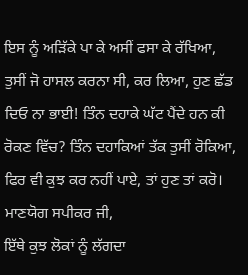ਇਸ ਨੂੰ ਅੜਿੱਕੇ ਪਾ ਕੇ ਅਸੀਂ ਫਸਾ ਕੇ ਰੱਖਿਆ, ਤੁਸੀਂ ਜੋ ਹਾਸਲ ਕਰਨਾ ਸੀ, ਕਰ ਲਿਆ, ਹੁਣ ਛੱਡ ਦਿਓ ਨਾ ਭਾਈ! ਤਿੰਨ ਦਹਾਕੇ ਘੱਟ ਪੈਂਦੇ ਹਨ ਕੀ ਰੋਕਣ ਵਿੱਚ? ਤਿੰਨ ਦਹਾਕਿਆਂ ਤੱਕ ਤੁਸੀਂ ਰੋਕਿਆ, ਫਿਰ ਵੀ ਕੁਝ ਕਰ ਨਹੀਂ ਪਾਏ, ਤਾਂ ਹੁਣ ਤਾਂ ਕਰੋ।
ਮਾਣਯੋਗ ਸਪੀਕਰ ਜੀ,
ਇੱਥੇ ਕੁਝ ਲੋਕਾਂ ਨੂੰ ਲੱਗਦਾ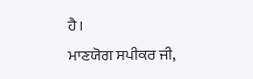ਹੈ।
ਮਾਣਯੋਗ ਸਪੀਕਰ ਜੀ,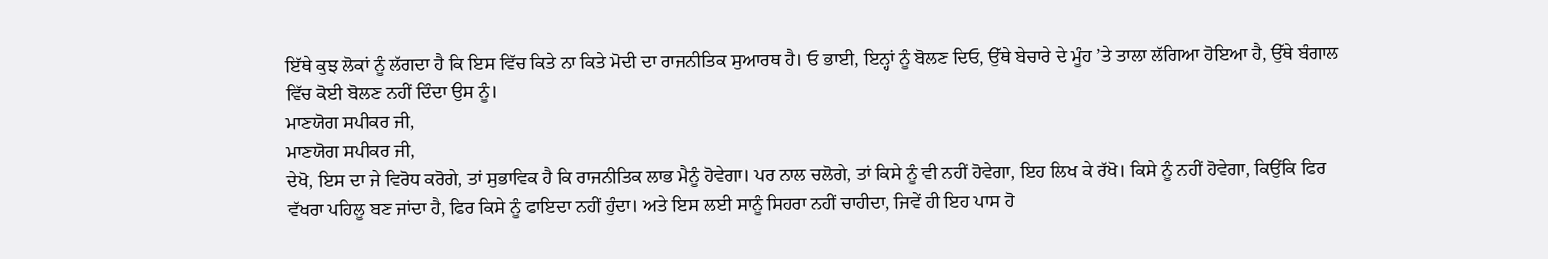ਇੱਥੇ ਕੁਝ ਲੋਕਾਂ ਨੂੰ ਲੱਗਦਾ ਹੈ ਕਿ ਇਸ ਵਿੱਚ ਕਿਤੇ ਨਾ ਕਿਤੇ ਮੋਦੀ ਦਾ ਰਾਜਨੀਤਿਕ ਸੁਆਰਥ ਹੈ। ਓ ਭਾਈ, ਇਨ੍ਹਾਂ ਨੂੰ ਬੋਲਣ ਦਿਓ, ਉੱਥੇ ਬੇਚਾਰੇ ਦੇ ਮੂੰਹ ’ਤੇ ਤਾਲਾ ਲੱਗਿਆ ਹੋਇਆ ਹੈ, ਉੱਥੇ ਬੰਗਾਲ ਵਿੱਚ ਕੋਈ ਬੋਲਣ ਨਹੀਂ ਦਿੰਦਾ ਉਸ ਨੂੰ।
ਮਾਣਯੋਗ ਸਪੀਕਰ ਜੀ,
ਮਾਣਯੋਗ ਸਪੀਕਰ ਜੀ,
ਦੇਖੋ, ਇਸ ਦਾ ਜੇ ਵਿਰੋਧ ਕਰੋਗੇ, ਤਾਂ ਸੁਭਾਵਿਕ ਹੈ ਕਿ ਰਾਜਨੀਤਿਕ ਲਾਭ ਮੈਨੂੰ ਹੋਵੇਗਾ। ਪਰ ਨਾਲ ਚਲੋਗੇ, ਤਾਂ ਕਿਸੇ ਨੂੰ ਵੀ ਨਹੀਂ ਹੋਵੇਗਾ, ਇਹ ਲਿਖ ਕੇ ਰੱਖੋ। ਕਿਸੇ ਨੂੰ ਨਹੀਂ ਹੋਵੇਗਾ, ਕਿਉਂਕਿ ਫਿਰ ਵੱਖਰਾ ਪਹਿਲੂ ਬਣ ਜਾਂਦਾ ਹੈ, ਫਿਰ ਕਿਸੇ ਨੂੰ ਫਾਇਦਾ ਨਹੀਂ ਹੁੰਦਾ। ਅਤੇ ਇਸ ਲਈ ਸਾਨੂੰ ਸਿਹਰਾ ਨਹੀਂ ਚਾਹੀਦਾ, ਜਿਵੇਂ ਹੀ ਇਹ ਪਾਸ ਹੋ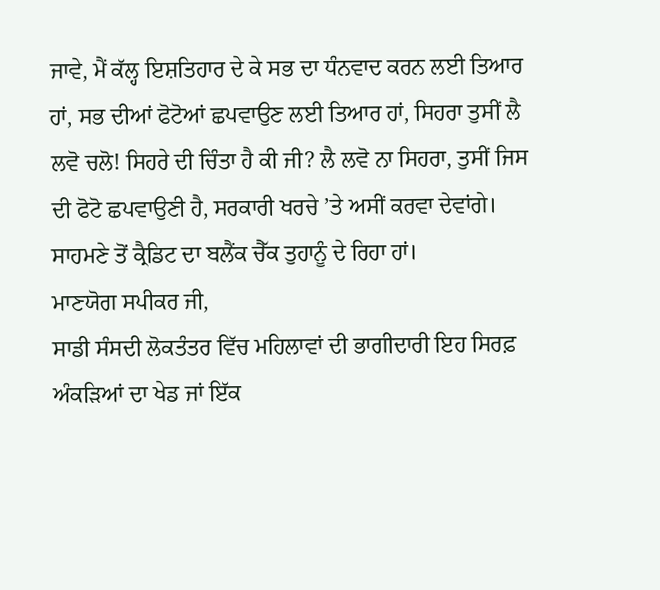ਜਾਵੇ, ਮੈਂ ਕੱਲ੍ਹ ਇਸ਼ਤਿਹਾਰ ਦੇ ਕੇ ਸਭ ਦਾ ਧੰਨਵਾਦ ਕਰਨ ਲਈ ਤਿਆਰ ਹਾਂ, ਸਭ ਦੀਆਂ ਫੋਟੋਆਂ ਛਪਵਾਉਣ ਲਈ ਤਿਆਰ ਹਾਂ, ਸਿਹਰਾ ਤੁਸੀਂ ਲੈ ਲਵੋ ਚਲੋ! ਸਿਹਰੇ ਦੀ ਚਿੰਤਾ ਹੈ ਕੀ ਜੀ? ਲੈ ਲਵੋ ਨਾ ਸਿਹਰਾ, ਤੁਸੀਂ ਜਿਸ ਦੀ ਫੋਟੋ ਛਪਵਾਉਣੀ ਹੈ, ਸਰਕਾਰੀ ਖਰਚੇ ’ਤੇ ਅਸੀਂ ਕਰਵਾ ਦੇਵਾਂਗੇ। ਸਾਹਮਣੇ ਤੋਂ ਕ੍ਰੈਡਿਟ ਦਾ ਬਲੈਂਕ ਚੈੱਕ ਤੁਹਾਨੂੰ ਦੇ ਰਿਹਾ ਹਾਂ।
ਮਾਣਯੋਗ ਸਪੀਕਰ ਜੀ,
ਸਾਡੀ ਸੰਸਦੀ ਲੋਕਤੰਤਰ ਵਿੱਚ ਮਹਿਲਾਵਾਂ ਦੀ ਭਾਗੀਦਾਰੀ ਇਹ ਸਿਰਫ਼ ਅੰਕੜਿਆਂ ਦਾ ਖੇਡ ਜਾਂ ਇੱਕ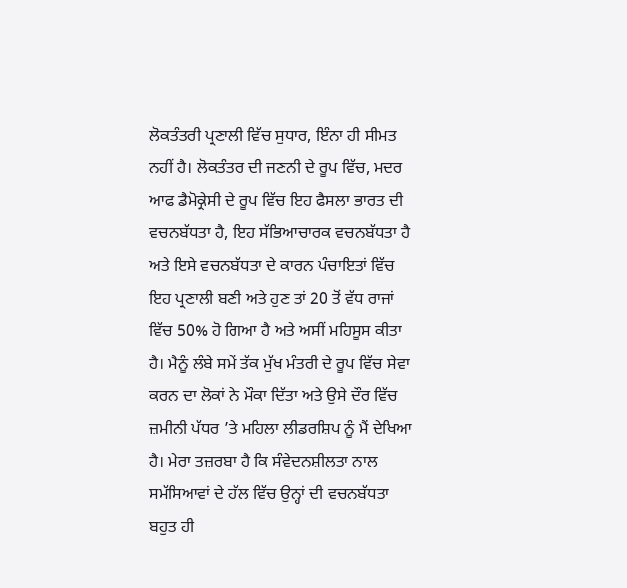ਲੋਕਤੰਤਰੀ ਪ੍ਰਣਾਲੀ ਵਿੱਚ ਸੁਧਾਰ, ਇੰਨਾ ਹੀ ਸੀਮਤ ਨਹੀਂ ਹੈ। ਲੋਕਤੰਤਰ ਦੀ ਜਣਨੀ ਦੇ ਰੂਪ ਵਿੱਚ, ਮਦਰ ਆਫ ਡੈਮੋਕ੍ਰੇਸੀ ਦੇ ਰੂਪ ਵਿੱਚ ਇਹ ਫੈਸਲਾ ਭਾਰਤ ਦੀ ਵਚਨਬੱਧਤਾ ਹੈ, ਇਹ ਸੱਭਿਆਚਾਰਕ ਵਚਨਬੱਧਤਾ ਹੈ ਅਤੇ ਇਸੇ ਵਚਨਬੱਧਤਾ ਦੇ ਕਾਰਨ ਪੰਚਾਇਤਾਂ ਵਿੱਚ ਇਹ ਪ੍ਰਣਾਲੀ ਬਣੀ ਅਤੇ ਹੁਣ ਤਾਂ 20 ਤੋਂ ਵੱਧ ਰਾਜਾਂ ਵਿੱਚ 50% ਹੋ ਗਿਆ ਹੈ ਅਤੇ ਅਸੀਂ ਮਹਿਸੂਸ ਕੀਤਾ ਹੈ। ਮੈਨੂੰ ਲੰਬੇ ਸਮੇਂ ਤੱਕ ਮੁੱਖ ਮੰਤਰੀ ਦੇ ਰੂਪ ਵਿੱਚ ਸੇਵਾ ਕਰਨ ਦਾ ਲੋਕਾਂ ਨੇ ਮੌਕਾ ਦਿੱਤਾ ਅਤੇ ਉਸੇ ਦੌਰ ਵਿੱਚ ਜ਼ਮੀਨੀ ਪੱਧਰ ’ਤੇ ਮਹਿਲਾ ਲੀਡਰਸ਼ਿਪ ਨੂੰ ਮੈਂ ਦੇਖਿਆ ਹੈ। ਮੇਰਾ ਤਜ਼ਰਬਾ ਹੈ ਕਿ ਸੰਵੇਦਨਸ਼ੀਲਤਾ ਨਾਲ ਸਮੱਸਿਆਵਾਂ ਦੇ ਹੱਲ ਵਿੱਚ ਉਨ੍ਹਾਂ ਦੀ ਵਚਨਬੱਧਤਾ ਬਹੁਤ ਹੀ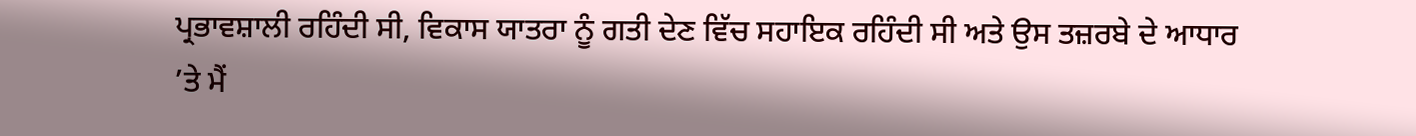ਪ੍ਰਭਾਵਸ਼ਾਲੀ ਰਹਿੰਦੀ ਸੀ, ਵਿਕਾਸ ਯਾਤਰਾ ਨੂੰ ਗਤੀ ਦੇਣ ਵਿੱਚ ਸਹਾਇਕ ਰਹਿੰਦੀ ਸੀ ਅਤੇ ਉਸ ਤਜ਼ਰਬੇ ਦੇ ਆਧਾਰ ’ਤੇ ਮੈਂ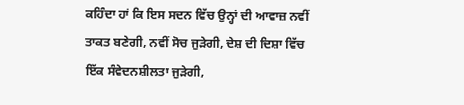ਕਹਿੰਦਾ ਹਾਂ ਕਿ ਇਸ ਸਦਨ ਵਿੱਚ ਉਨ੍ਹਾਂ ਦੀ ਆਵਾਜ਼ ਨਵੀਂ ਤਾਕਤ ਬਣੇਗੀ, ਨਵੀਂ ਸੋਚ ਜੁੜੇਗੀ, ਦੇਸ਼ ਦੀ ਦਿਸ਼ਾ ਵਿੱਚ ਇੱਕ ਸੰਵੇਦਨਸ਼ੀਲਤਾ ਜੁੜੇਗੀ,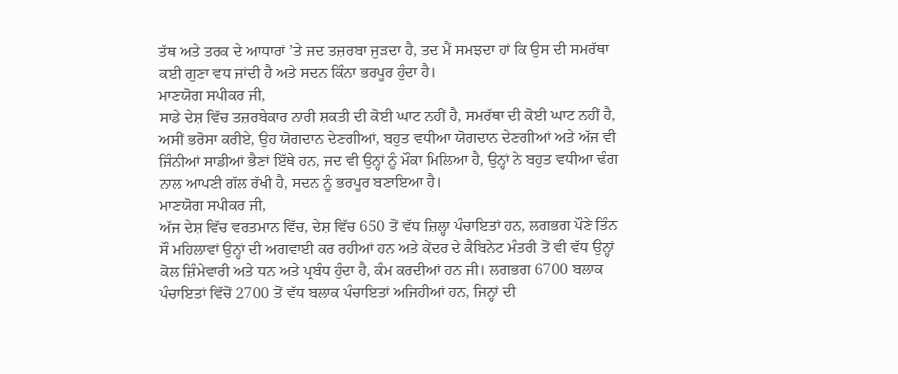ਤੱਥ ਅਤੇ ਤਰਕ ਦੇ ਆਧਾਰਾਂ ’ਤੇ ਜਦ ਤਜ਼ਰਬਾ ਜੁੜਦਾ ਹੈ, ਤਦ ਮੈਂ ਸਮਝਦਾ ਹਾਂ ਕਿ ਉਸ ਦੀ ਸਮਰੱਥਾ ਕਈ ਗੁਣਾ ਵਧ ਜਾਂਦੀ ਹੈ ਅਤੇ ਸਦਨ ਕਿੰਨਾ ਭਰਪੂਰ ਹੁੰਦਾ ਹੈ।
ਮਾਣਯੋਗ ਸਪੀਕਰ ਜੀ,
ਸਾਡੇ ਦੇਸ਼ ਵਿੱਚ ਤਜ਼ਰਬੇਕਾਰ ਨਾਰੀ ਸ਼ਕਤੀ ਦੀ ਕੋਈ ਘਾਟ ਨਹੀਂ ਹੈ, ਸਮਰੱਥਾ ਦੀ ਕੋਈ ਘਾਟ ਨਹੀਂ ਹੈ, ਅਸੀਂ ਭਰੋਸਾ ਕਰੀਏ, ਉਹ ਯੋਗਦਾਨ ਦੇਣਗੀਆਂ, ਬਹੁਤ ਵਧੀਆ ਯੋਗਦਾਨ ਦੇਣਗੀਆਂ ਅਤੇ ਅੱਜ ਵੀ ਜਿੰਨੀਆਂ ਸਾਡੀਆਂ ਭੈਣਾਂ ਇੱਥੇ ਹਨ, ਜਦ ਵੀ ਉਨ੍ਹਾਂ ਨੂੰ ਮੌਕਾ ਮਿਲਿਆ ਹੈ, ਉਨ੍ਹਾਂ ਨੇ ਬਹੁਤ ਵਧੀਆ ਢੰਗ ਨਾਲ ਆਪਣੀ ਗੱਲ ਰੱਖੀ ਹੈ, ਸਦਨ ਨੂੰ ਭਰਪੂਰ ਬਣਾਇਆ ਹੈ।
ਮਾਣਯੋਗ ਸਪੀਕਰ ਜੀ,
ਅੱਜ ਦੇਸ਼ ਵਿੱਚ ਵਰਤਮਾਨ ਵਿੱਚ, ਦੇਸ਼ ਵਿੱਚ 650 ਤੋਂ ਵੱਧ ਜ਼ਿਲ੍ਹਾ ਪੰਚਾਇਤਾਂ ਹਨ, ਲਗਭਗ ਪੌਣੇ ਤਿੰਨ ਸੌ ਮਹਿਲਾਵਾਂ ਉਨ੍ਹਾਂ ਦੀ ਅਗਵਾਈ ਕਰ ਰਹੀਆਂ ਹਨ ਅਤੇ ਕੇਂਦਰ ਦੇ ਕੈਬਿਨੇਟ ਮੰਤਰੀ ਤੋਂ ਵੀ ਵੱਧ ਉਨ੍ਹਾਂ ਕੋਲ ਜ਼ਿੰਮੇਵਾਰੀ ਅਤੇ ਧਨ ਅਤੇ ਪ੍ਰਬੰਧ ਹੁੰਦਾ ਹੈ, ਕੰਮ ਕਰਦੀਆਂ ਹਨ ਜੀ। ਲਗਭਗ 6700 ਬਲਾਕ ਪੰਚਾਇਤਾਂ ਵਿੱਚੋਂ 2700 ਤੋਂ ਵੱਧ ਬਲਾਕ ਪੰਚਾਇਤਾਂ ਅਜਿਹੀਆਂ ਹਨ, ਜਿਨ੍ਹਾਂ ਦੀ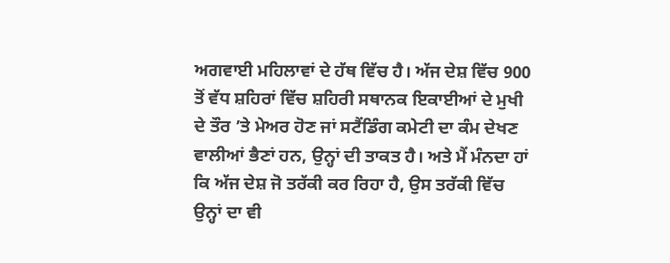ਅਗਵਾਈ ਮਹਿਲਾਵਾਂ ਦੇ ਹੱਥ ਵਿੱਚ ਹੈ। ਅੱਜ ਦੇਸ਼ ਵਿੱਚ 900 ਤੋਂ ਵੱਧ ਸ਼ਹਿਰਾਂ ਵਿੱਚ ਸ਼ਹਿਰੀ ਸਥਾਨਕ ਇਕਾਈਆਂ ਦੇ ਮੁਖੀ ਦੇ ਤੌਰ ’ਤੇ ਮੇਅਰ ਹੋਣ ਜਾਂ ਸਟੈਂਡਿੰਗ ਕਮੇਟੀ ਦਾ ਕੰਮ ਦੇਖਣ ਵਾਲੀਆਂ ਭੈਣਾਂ ਹਨ, ਉਨ੍ਹਾਂ ਦੀ ਤਾਕਤ ਹੈ। ਅਤੇ ਮੈਂ ਮੰਨਦਾ ਹਾਂ ਕਿ ਅੱਜ ਦੇਸ਼ ਜੋ ਤਰੱਕੀ ਕਰ ਰਿਹਾ ਹੈ, ਉਸ ਤਰੱਕੀ ਵਿੱਚ ਉਨ੍ਹਾਂ ਦਾ ਵੀ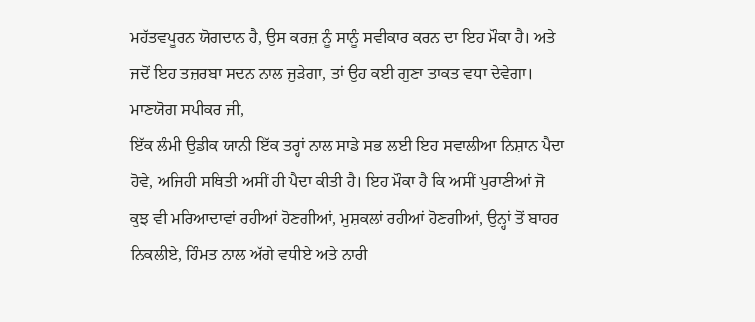ਮਹੱਤਵਪੂਰਨ ਯੋਗਦਾਨ ਹੈ, ਉਸ ਕਰਜ਼ ਨੂੰ ਸਾਨੂੰ ਸਵੀਕਾਰ ਕਰਨ ਦਾ ਇਹ ਮੌਕਾ ਹੈ। ਅਤੇ ਜਦੋਂ ਇਹ ਤਜ਼ਰਬਾ ਸਦਨ ਨਾਲ ਜੁੜੇਗਾ, ਤਾਂ ਉਹ ਕਈ ਗੁਣਾ ਤਾਕਤ ਵਧਾ ਦੇਵੇਗਾ।
ਮਾਣਯੋਗ ਸਪੀਕਰ ਜੀ,
ਇੱਕ ਲੰਮੀ ਉਡੀਕ ਯਾਨੀ ਇੱਕ ਤਰ੍ਹਾਂ ਨਾਲ ਸਾਡੇ ਸਭ ਲਈ ਇਹ ਸਵਾਲੀਆ ਨਿਸ਼ਾਨ ਪੈਦਾ ਹੋਵੇ, ਅਜਿਹੀ ਸਥਿਤੀ ਅਸੀਂ ਹੀ ਪੈਦਾ ਕੀਤੀ ਹੈ। ਇਹ ਮੌਕਾ ਹੈ ਕਿ ਅਸੀਂ ਪੁਰਾਣੀਆਂ ਜੋ ਕੁਝ ਵੀ ਮਰਿਆਦਾਵਾਂ ਰਹੀਆਂ ਹੋਣਗੀਆਂ, ਮੁਸ਼ਕਲਾਂ ਰਹੀਆਂ ਹੋਣਗੀਆਂ, ਉਨ੍ਹਾਂ ਤੋਂ ਬਾਹਰ ਨਿਕਲੀਏ, ਹਿੰਮਤ ਨਾਲ ਅੱਗੇ ਵਧੀਏ ਅਤੇ ਨਾਰੀ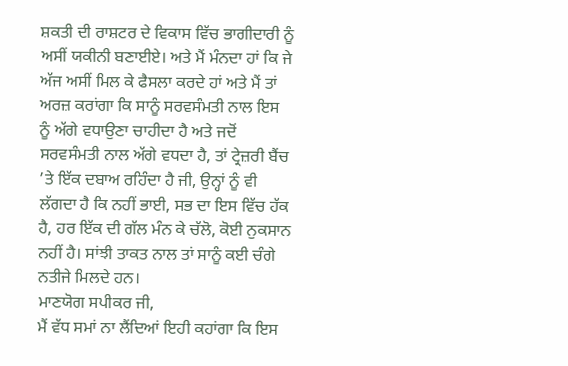ਸ਼ਕਤੀ ਦੀ ਰਾਸ਼ਟਰ ਦੇ ਵਿਕਾਸ ਵਿੱਚ ਭਾਗੀਦਾਰੀ ਨੂੰ ਅਸੀਂ ਯਕੀਨੀ ਬਣਾਈਏ। ਅਤੇ ਮੈਂ ਮੰਨਦਾ ਹਾਂ ਕਿ ਜੇ ਅੱਜ ਅਸੀਂ ਮਿਲ ਕੇ ਫੈਸਲਾ ਕਰਦੇ ਹਾਂ ਅਤੇ ਮੈਂ ਤਾਂ ਅਰਜ਼ ਕਰਾਂਗਾ ਕਿ ਸਾਨੂੰ ਸਰਵਸੰਮਤੀ ਨਾਲ ਇਸ ਨੂੰ ਅੱਗੇ ਵਧਾਉਣਾ ਚਾਹੀਦਾ ਹੈ ਅਤੇ ਜਦੋਂ ਸਰਵਸੰਮਤੀ ਨਾਲ ਅੱਗੇ ਵਧਦਾ ਹੈ, ਤਾਂ ਟ੍ਰੇਜ਼ਰੀ ਬੈਂਚ ’ਤੇ ਇੱਕ ਦਬਾਅ ਰਹਿੰਦਾ ਹੈ ਜੀ, ਉਨ੍ਹਾਂ ਨੂੰ ਵੀ ਲੱਗਦਾ ਹੈ ਕਿ ਨਹੀਂ ਭਾਈ, ਸਭ ਦਾ ਇਸ ਵਿੱਚ ਹੱਕ ਹੈ, ਹਰ ਇੱਕ ਦੀ ਗੱਲ ਮੰਨ ਕੇ ਚੱਲੋ, ਕੋਈ ਨੁਕਸਾਨ ਨਹੀਂ ਹੈ। ਸਾਂਝੀ ਤਾਕਤ ਨਾਲ ਤਾਂ ਸਾਨੂੰ ਕਈ ਚੰਗੇ ਨਤੀਜੇ ਮਿਲਦੇ ਹਨ।
ਮਾਣਯੋਗ ਸਪੀਕਰ ਜੀ,
ਮੈਂ ਵੱਧ ਸਮਾਂ ਨਾ ਲੈਂਦਿਆਂ ਇਹੀ ਕਹਾਂਗਾ ਕਿ ਇਸ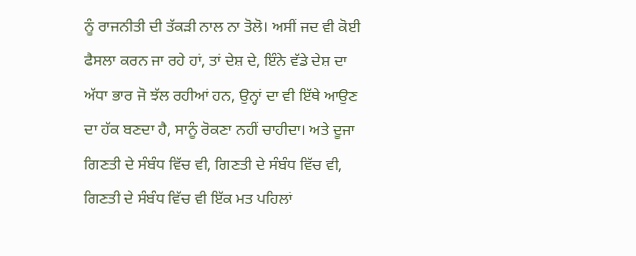ਨੂੰ ਰਾਜਨੀਤੀ ਦੀ ਤੱਕੜੀ ਨਾਲ ਨਾ ਤੋਲੋ। ਅਸੀਂ ਜਦ ਵੀ ਕੋਈ ਫੈਸਲਾ ਕਰਨ ਜਾ ਰਹੇ ਹਾਂ, ਤਾਂ ਦੇਸ਼ ਦੇ, ਇੰਨੇ ਵੱਡੇ ਦੇਸ਼ ਦਾ ਅੱਧਾ ਭਾਰ ਜੋ ਝੱਲ ਰਹੀਆਂ ਹਨ, ਉਨ੍ਹਾਂ ਦਾ ਵੀ ਇੱਥੇ ਆਉਣ ਦਾ ਹੱਕ ਬਣਦਾ ਹੈ, ਸਾਨੂੰ ਰੋਕਣਾ ਨਹੀਂ ਚਾਹੀਦਾ। ਅਤੇ ਦੂਜਾ ਗਿਣਤੀ ਦੇ ਸੰਬੰਧ ਵਿੱਚ ਵੀ, ਗਿਣਤੀ ਦੇ ਸੰਬੰਧ ਵਿੱਚ ਵੀ, ਗਿਣਤੀ ਦੇ ਸੰਬੰਧ ਵਿੱਚ ਵੀ ਇੱਕ ਮਤ ਪਹਿਲਾਂ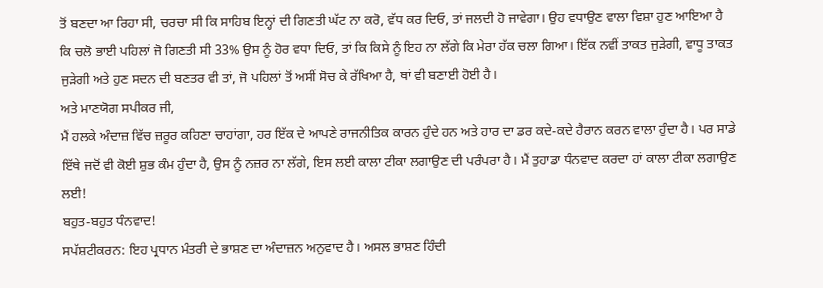ਤੋਂ ਬਣਦਾ ਆ ਰਿਹਾ ਸੀ, ਚਰਚਾ ਸੀ ਕਿ ਸਾਹਿਬ ਇਨ੍ਹਾਂ ਦੀ ਗਿਣਤੀ ਘੱਟ ਨਾ ਕਰੋ, ਵੱਧ ਕਰ ਦਿਓ, ਤਾਂ ਜਲਦੀ ਹੋ ਜਾਵੇਗਾ। ਉਹ ਵਧਾਉਣ ਵਾਲਾ ਵਿਸ਼ਾ ਹੁਣ ਆਇਆ ਹੈ ਕਿ ਚਲੋ ਭਾਈ ਪਹਿਲਾਂ ਜੋ ਗਿਣਤੀ ਸੀ 33% ਉਸ ਨੂੰ ਹੋਰ ਵਧਾ ਦਿਓ, ਤਾਂ ਕਿ ਕਿਸੇ ਨੂੰ ਇਹ ਨਾ ਲੱਗੇ ਕਿ ਮੇਰਾ ਹੱਕ ਚਲਾ ਗਿਆ। ਇੱਕ ਨਵੀਂ ਤਾਕਤ ਜੁੜੇਗੀ, ਵਾਧੂ ਤਾਕਤ ਜੁੜੇਗੀ ਅਤੇ ਹੁਣ ਸਦਨ ਦੀ ਬਣਤਰ ਵੀ ਤਾਂ, ਜੋ ਪਹਿਲਾਂ ਤੋਂ ਅਸੀਂ ਸੋਚ ਕੇ ਰੱਖਿਆ ਹੈ, ਥਾਂ ਵੀ ਬਣਾਈ ਹੋਈ ਹੈ।
ਅਤੇ ਮਾਣਯੋਗ ਸਪੀਕਰ ਜੀ,
ਮੈਂ ਹਲਕੇ ਅੰਦਾਜ਼ ਵਿੱਚ ਜ਼ਰੂਰ ਕਹਿਣਾ ਚਾਹਾਂਗਾ, ਹਰ ਇੱਕ ਦੇ ਆਪਣੇ ਰਾਜਨੀਤਿਕ ਕਾਰਨ ਹੁੰਦੇ ਹਨ ਅਤੇ ਹਾਰ ਦਾ ਡਰ ਕਦੇ-ਕਦੇ ਹੈਰਾਨ ਕਰਨ ਵਾਲਾ ਹੁੰਦਾ ਹੈ। ਪਰ ਸਾਡੇ ਇੱਥੇ ਜਦੋਂ ਵੀ ਕੋਈ ਸ਼ੁਭ ਕੰਮ ਹੁੰਦਾ ਹੈ, ਉਸ ਨੂੰ ਨਜ਼ਰ ਨਾ ਲੱਗੇ, ਇਸ ਲਈ ਕਾਲਾ ਟੀਕਾ ਲਗਾਉਣ ਦੀ ਪਰੰਪਰਾ ਹੈ। ਮੈਂ ਤੁਹਾਡਾ ਧੰਨਵਾਦ ਕਰਦਾ ਹਾਂ ਕਾਲਾ ਟੀਕਾ ਲਗਾਉਣ ਲਈ!
ਬਹੁਤ-ਬਹੁਤ ਧੰਨਵਾਦ!
ਸਪੱਸ਼ਟੀਕਰਨ: ਇਹ ਪ੍ਰਧਾਨ ਮੰਤਰੀ ਦੇ ਭਾਸ਼ਣ ਦਾ ਅੰਦਾਜ਼ਨ ਅਨੁਵਾਦ ਹੈ। ਅਸਲ ਭਾਸ਼ਣ ਹਿੰਦੀ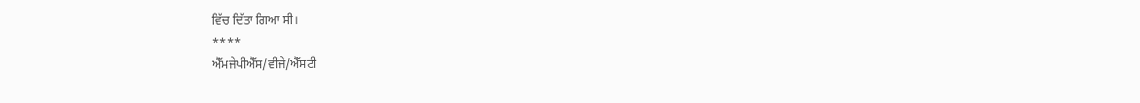ਵਿੱਚ ਦਿੱਤਾ ਗਿਆ ਸੀ।
****
ਐੱਮਜੇਪੀਐੱਸ/ਵੀਜੇ/ਐੱਸਟੀ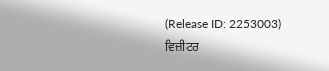(Release ID: 2253003)
ਵਿਜ਼ੀਟਰ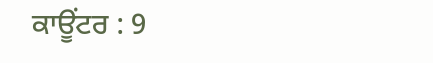ਕਾਊਂਟਰ : 9